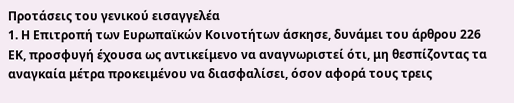Προτάσεις του γενικού εισαγγελέα
1. Η Επιτροπή των Ευρωπαϊκών Κοινοτήτων άσκησε, δυνάμει του άρθρου 226 ΕΚ, προσφυγή έχουσα ως αντικείμενο να αναγνωριστεί ότι, μη θεσπίζοντας τα αναγκαία μέτρα προκειμένου να διασφαλίσει, όσον αφορά τους τρεις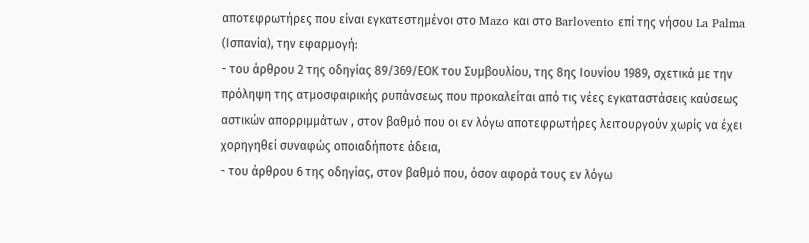αποτεφρωτήρες που είναι εγκατεστημένοι στο Mazo και στο Barlovento επί της νήσου La Palma (Ισπανία), την εφαρμογή:
- του άρθρου 2 της οδηγίας 89/369/ΕΟΚ του Συμβουλίου, της 8ης Ιουνίου 1989, σχετικά με την πρόληψη της ατμοσφαιρικής ρυπάνσεως που προκαλείται από τις νέες εγκαταστάσεις καύσεως αστικών απορριμμάτων , στον βαθμό που οι εν λόγω αποτεφρωτήρες λειτουργούν χωρίς να έχει χορηγηθεί συναφώς οποιαδήποτε άδεια,
- του άρθρου 6 της οδηγίας, στον βαθμό που, όσον αφορά τους εν λόγω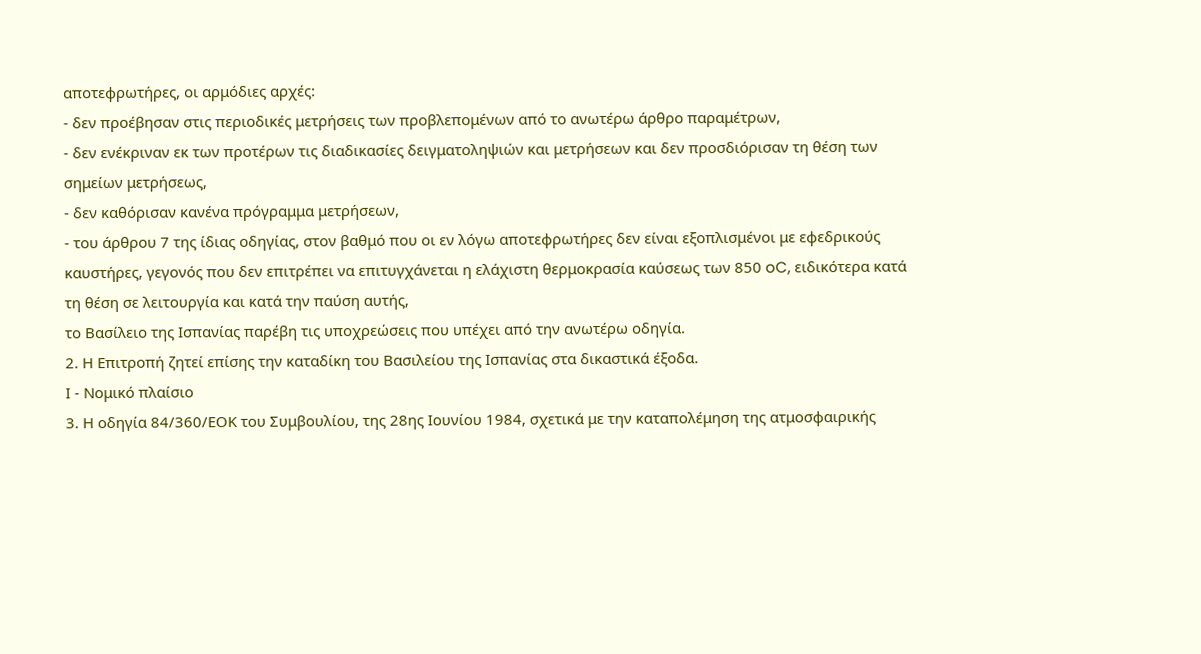αποτεφρωτήρες, οι αρμόδιες αρχές:
- δεν προέβησαν στις περιοδικές μετρήσεις των προβλεπομένων από το ανωτέρω άρθρο παραμέτρων,
- δεν ενέκριναν εκ των προτέρων τις διαδικασίες δειγματοληψιών και μετρήσεων και δεν προσδιόρισαν τη θέση των σημείων μετρήσεως,
- δεν καθόρισαν κανένα πρόγραμμα μετρήσεων,
- του άρθρου 7 της ίδιας οδηγίας, στον βαθμό που οι εν λόγω αποτεφρωτήρες δεν είναι εξοπλισμένοι με εφεδρικούς καυστήρες, γεγονός που δεν επιτρέπει να επιτυγχάνεται η ελάχιστη θερμοκρασία καύσεως των 850 oC, ειδικότερα κατά τη θέση σε λειτουργία και κατά την παύση αυτής,
το Βασίλειο της Ισπανίας παρέβη τις υποχρεώσεις που υπέχει από την ανωτέρω οδηγία.
2. Η Επιτροπή ζητεί επίσης την καταδίκη του Βασιλείου της Ισπανίας στα δικαστικά έξοδα.
Ι - Νομικό πλαίσιο
3. Η οδηγία 84/360/ΕΟΚ του Συμβουλίου, της 28ης Ιουνίου 1984, σχετικά με την καταπολέμηση της ατμοσφαιρικής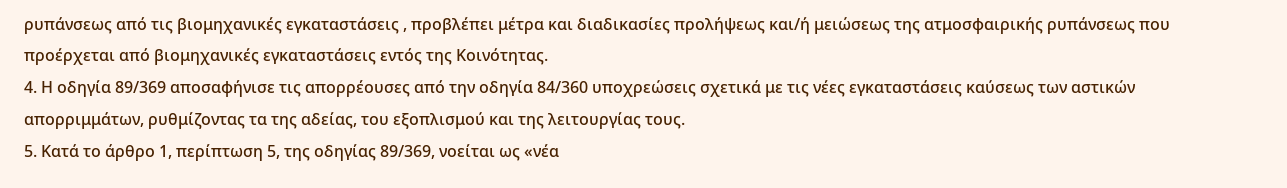ρυπάνσεως από τις βιομηχανικές εγκαταστάσεις , προβλέπει μέτρα και διαδικασίες προλήψεως και/ή μειώσεως της ατμοσφαιρικής ρυπάνσεως που προέρχεται από βιομηχανικές εγκαταστάσεις εντός της Κοινότητας.
4. Η οδηγία 89/369 αποσαφήνισε τις απορρέουσες από την οδηγία 84/360 υποχρεώσεις σχετικά με τις νέες εγκαταστάσεις καύσεως των αστικών απορριμμάτων, ρυθμίζοντας τα της αδείας, του εξοπλισμού και της λειτουργίας τους.
5. Κατά το άρθρο 1, περίπτωση 5, της οδηγίας 89/369, νοείται ως «νέα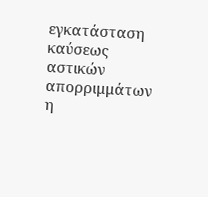εγκατάσταση καύσεως αστικών απορριμμάτων η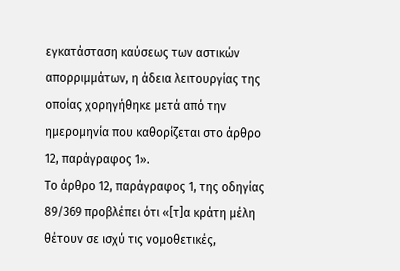εγκατάσταση καύσεως των αστικών απορριμμάτων, η άδεια λειτουργίας της οποίας χορηγήθηκε μετά από την ημερομηνία που καθορίζεται στο άρθρο 12, παράγραφος 1».
Το άρθρο 12, παράγραφος 1, της οδηγίας 89/369 προβλέπει ότι «[τ]α κράτη μέλη θέτουν σε ισχύ τις νομοθετικές,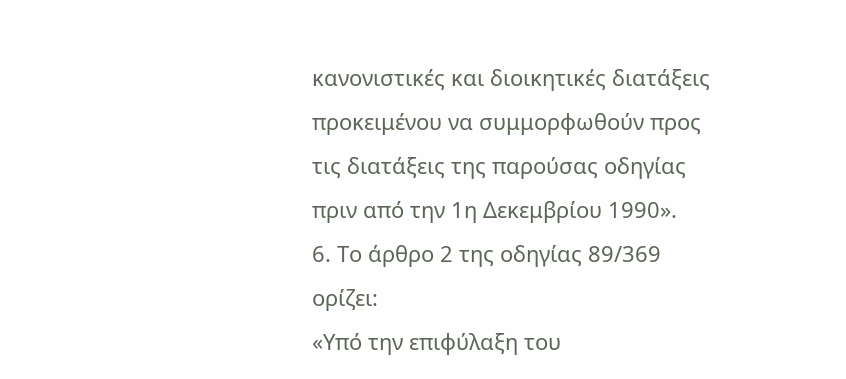κανονιστικές και διοικητικές διατάξεις προκειμένου να συμμορφωθούν προς τις διατάξεις της παρούσας οδηγίας πριν από την 1η Δεκεμβρίου 1990».
6. Το άρθρο 2 της οδηγίας 89/369 ορίζει:
«Υπό την επιφύλαξη του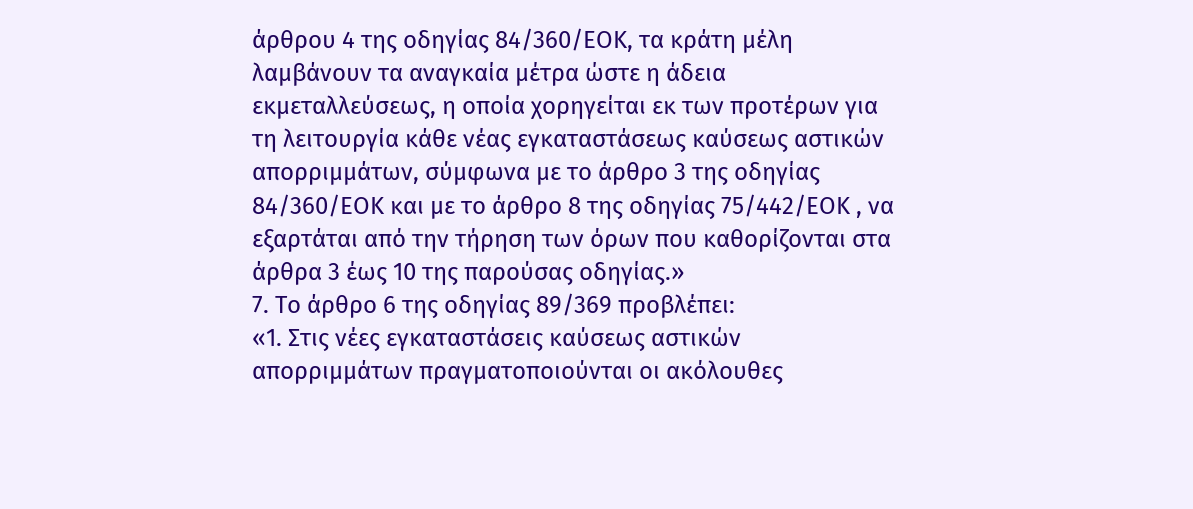άρθρου 4 της οδηγίας 84/360/ΕΟΚ, τα κράτη μέλη λαμβάνουν τα αναγκαία μέτρα ώστε η άδεια εκμεταλλεύσεως, η οποία χορηγείται εκ των προτέρων για τη λειτουργία κάθε νέας εγκαταστάσεως καύσεως αστικών απορριμμάτων, σύμφωνα με το άρθρο 3 της οδηγίας 84/360/ΕΟΚ και με το άρθρο 8 της οδηγίας 75/442/ΕΟΚ , να εξαρτάται από την τήρηση των όρων που καθορίζονται στα άρθρα 3 έως 10 της παρούσας οδηγίας.»
7. Το άρθρο 6 της οδηγίας 89/369 προβλέπει:
«1. Στις νέες εγκαταστάσεις καύσεως αστικών απορριμμάτων πραγματοποιούνται οι ακόλουθες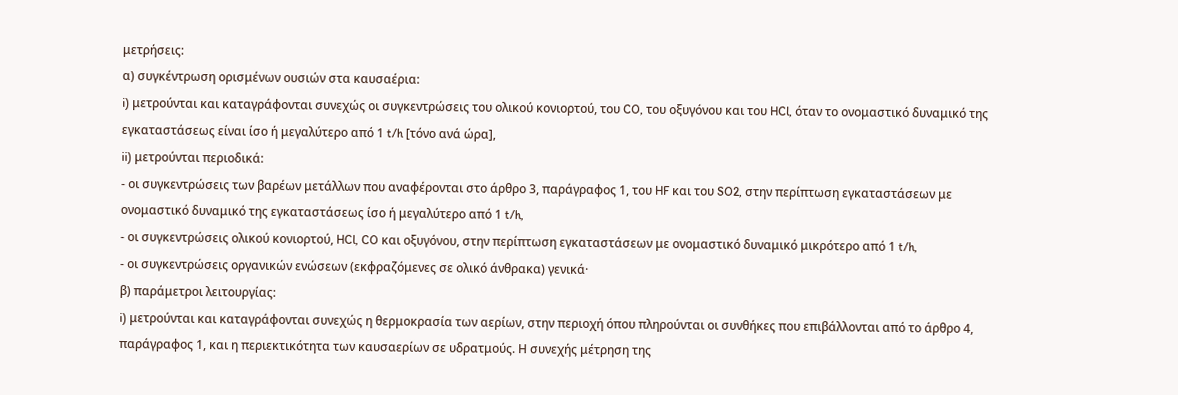μετρήσεις:
α) συγκέντρωση ορισμένων ουσιών στα καυσαέρια:
i) μετρούνται και καταγράφονται συνεχώς οι συγκεντρώσεις του ολικού κονιορτού, του CO, του οξυγόνου και του HCl, όταν το ονομαστικό δυναμικό της εγκαταστάσεως είναι ίσο ή μεγαλύτερο από 1 t/h [τόνο ανά ώρα],
ii) μετρούνται περιοδικά:
- οι συγκεντρώσεις των βαρέων μετάλλων που αναφέρονται στο άρθρο 3, παράγραφος 1, του HF και του SO2, στην περίπτωση εγκαταστάσεων με ονομαστικό δυναμικό της εγκαταστάσεως ίσο ή μεγαλύτερο από 1 t/h,
- οι συγκεντρώσεις ολικού κονιορτού, HCl, CO και οξυγόνου, στην περίπτωση εγκαταστάσεων με ονομαστικό δυναμικό μικρότερο από 1 t/h,
- οι συγκεντρώσεις οργανικών ενώσεων (εκφραζόμενες σε ολικό άνθρακα) γενικά·
β) παράμετροι λειτουργίας:
i) μετρούνται και καταγράφονται συνεχώς η θερμοκρασία των αερίων, στην περιοχή όπου πληρούνται οι συνθήκες που επιβάλλονται από το άρθρο 4, παράγραφος 1, και η περιεκτικότητα των καυσαερίων σε υδρατμούς. Η συνεχής μέτρηση της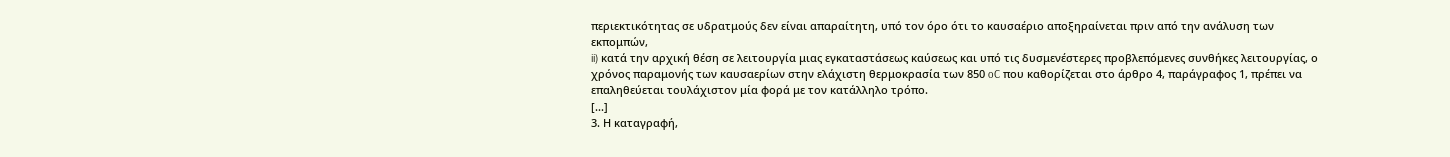περιεκτικότητας σε υδρατμούς δεν είναι απαραίτητη, υπό τον όρο ότι το καυσαέριο αποξηραίνεται πριν από την ανάλυση των εκπομπών,
ii) κατά την αρχική θέση σε λειτουργία μιας εγκαταστάσεως καύσεως και υπό τις δυσμενέστερες προβλεπόμενες συνθήκες λειτουργίας, ο χρόνος παραμονής των καυσαερίων στην ελάχιστη θερμοκρασία των 850 oC που καθορίζεται στο άρθρο 4, παράγραφος 1, πρέπει να επαληθεύεται τουλάχιστον μία φορά με τον κατάλληλο τρόπο.
[...]
3. Η καταγραφή,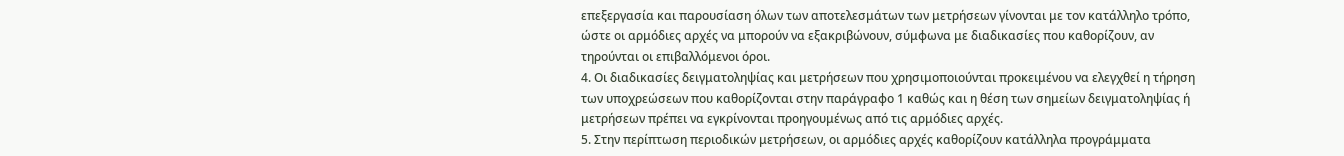επεξεργασία και παρουσίαση όλων των αποτελεσμάτων των μετρήσεων γίνονται με τον κατάλληλο τρόπο, ώστε οι αρμόδιες αρχές να μπορούν να εξακριβώνουν, σύμφωνα με διαδικασίες που καθορίζουν, αν τηρούνται οι επιβαλλόμενοι όροι.
4. Οι διαδικασίες δειγματοληψίας και μετρήσεων που χρησιμοποιούνται προκειμένου να ελεγχθεί η τήρηση των υποχρεώσεων που καθορίζονται στην παράγραφο 1 καθώς και η θέση των σημείων δειγματοληψίας ή μετρήσεων πρέπει να εγκρίνονται προηγουμένως από τις αρμόδιες αρχές.
5. Στην περίπτωση περιοδικών μετρήσεων, οι αρμόδιες αρχές καθορίζουν κατάλληλα προγράμματα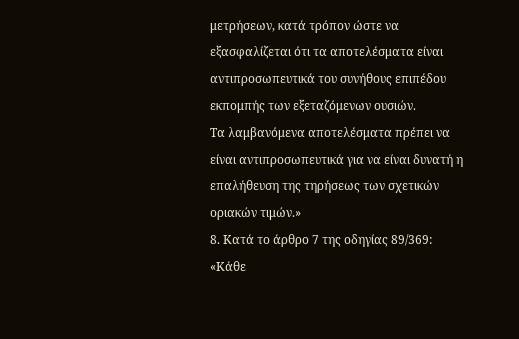μετρήσεων, κατά τρόπον ώστε να εξασφαλίζεται ότι τα αποτελέσματα είναι αντιπροσωπευτικά του συνήθους επιπέδου εκπομπής των εξεταζόμενων ουσιών.
Τα λαμβανόμενα αποτελέσματα πρέπει να είναι αντιπροσωπευτικά για να είναι δυνατή η επαλήθευση της τηρήσεως των σχετικών οριακών τιμών.»
8. Κατά το άρθρο 7 της οδηγίας 89/369:
«Κάθε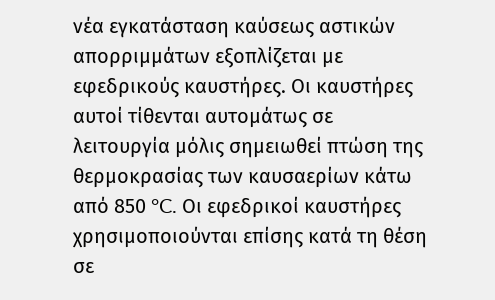νέα εγκατάσταση καύσεως αστικών απορριμμάτων εξοπλίζεται με εφεδρικούς καυστήρες. Οι καυστήρες αυτοί τίθενται αυτομάτως σε λειτουργία μόλις σημειωθεί πτώση της θερμοκρασίας των καυσαερίων κάτω από 850 °C. Οι εφεδρικοί καυστήρες χρησιμοποιούνται επίσης κατά τη θέση σε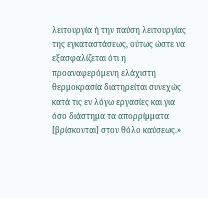λειτουργία ή την παύση λειτουργίας της εγκαταστάσεως, ούτως ώστε να εξασφαλίζεται ότι η προαναφερόμενη ελάχιστη θερμοκρασία διατηρείται συνεχώς κατά τις εν λόγω εργασίες και για όσο διάστημα τα απορρίμματα [βρίσκονται] στον θόλο καύσεως.»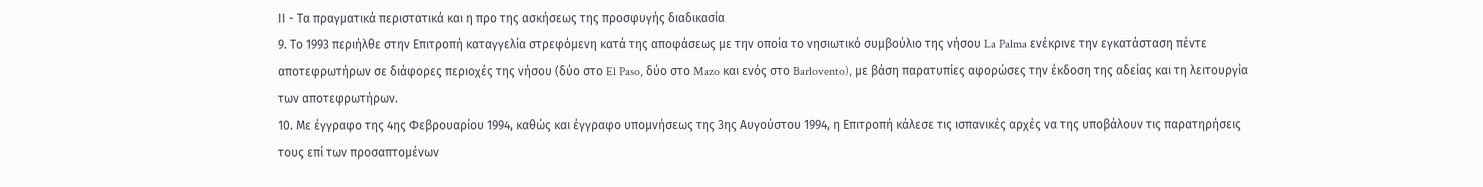ΙΙ - Τα πραγματικά περιστατικά και η προ της ασκήσεως της προσφυγής διαδικασία
9. Το 1993 περιήλθε στην Επιτροπή καταγγελία στρεφόμενη κατά της αποφάσεως με την οποία το νησιωτικό συμβούλιο της νήσου La Palma ενέκρινε την εγκατάσταση πέντε αποτεφρωτήρων σε διάφορες περιοχές της νήσου (δύο στο El Paso, δύο στο Mazo και ενός στο Barlovento), με βάση παρατυπίες αφορώσες την έκδοση της αδείας και τη λειτουργία των αποτεφρωτήρων.
10. Με έγγραφο της 4ης Φεβρουαρίου 1994, καθώς και έγγραφο υπομνήσεως της 3ης Αυγούστου 1994, η Επιτροπή κάλεσε τις ισπανικές αρχές να της υποβάλουν τις παρατηρήσεις τους επί των προσαπτομένων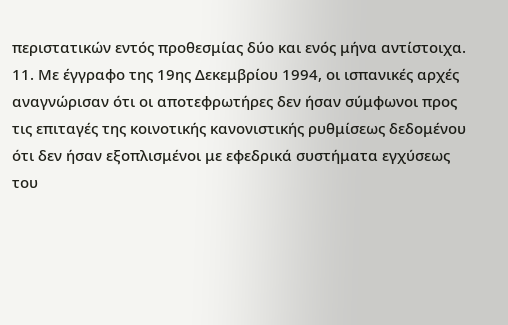περιστατικών εντός προθεσμίας δύο και ενός μήνα αντίστοιχα.
11. Με έγγραφο της 19ης Δεκεμβρίου 1994, οι ισπανικές αρχές αναγνώρισαν ότι οι αποτεφρωτήρες δεν ήσαν σύμφωνοι προς τις επιταγές της κοινοτικής κανονιστικής ρυθμίσεως δεδομένου ότι δεν ήσαν εξοπλισμένοι με εφεδρικά συστήματα εγχύσεως του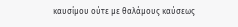καυσίμου ούτε με θαλάμους καύσεως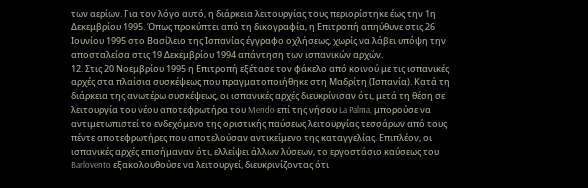των αερίων. Για τον λόγο αυτό, η διάρκεια λειτουργίας τους περιορίστηκε έως την 1η Δεκεμβρίου 1995. Όπως προκύπτει από τη δικογραφία, η Επιτροπή απηύθυνε στις 26 Ιουνίου 1995 στο Βασίλειο της Ισπανίας έγγραφο οχλήσεως, χωρίς να λάβει υπόψη την αποσταλείσα στις 19 Δεκεμβρίου 1994 απάντηση των ισπανικών αρχών.
12. Στις 20 Νοεμβρίου 1995 η Επιτροπή εξέτασε τον φάκελο από κοινού με τις ισπανικές αρχές στα πλαίσια συσκέψεως που πραγματοποιήθηκε στη Μαδρίτη (Ισπανία). Κατά τη διάρκεια της ανωτέρω συσκέψεως, οι ισπανικές αρχές διευκρίνισαν ότι, μετά τη θέση σε λειτουργία του νέου αποτεφρωτήρα του Mendo επί της νήσου La Palma, μπορούσε να αντιμετωπιστεί το ενδεχόμενο της οριστικής παύσεως λειτουργίας τεσσάρων από τους πέντε αποτεφρωτήρες που αποτελούσαν αντικείμενο της καταγγελίας. Επιπλέον, οι ισπανικές αρχές επισήμαναν ότι, ελλείψει άλλων λύσεων, το εργοστάσιο καύσεως του Barlovento εξακολουθούσε να λειτουργεί, διευκρινίζοντας ότι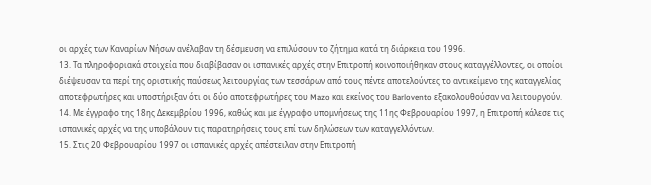οι αρχές των Καναρίων Νήσων ανέλαβαν τη δέσμευση να επιλύσουν το ζήτημα κατά τη διάρκεια του 1996.
13. Τα πληροφοριακά στοιχεία που διαβίβασαν οι ισπανικές αρχές στην Επιτροπή κοινοποιήθηκαν στους καταγγέλλοντες, οι οποίοι διέψευσαν τα περί της οριστικής παύσεως λειτουργίας των τεσσάρων από τους πέντε αποτελούντες το αντικείμενο της καταγγελίας αποτεφρωτήρες και υποστήριξαν ότι οι δύο αποτεφρωτήρες του Mazo και εκείνος του Barlovento εξακολουθούσαν να λειτουργούν.
14. Με έγγραφο της 18ης Δεκεμβρίου 1996, καθώς και με έγγραφο υπομνήσεως της 11ης Φεβρουαρίου 1997, η Επιτροπή κάλεσε τις ισπανικές αρχές να της υποβάλουν τις παρατηρήσεις τους επί των δηλώσεων των καταγγελλόντων.
15. Στις 20 Φεβρουαρίου 1997 οι ισπανικές αρχές απέστειλαν στην Επιτροπή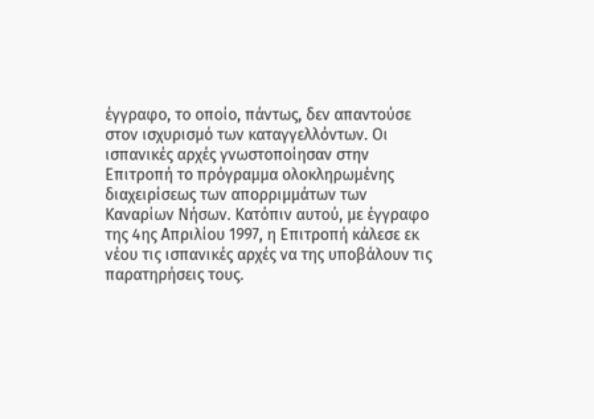έγγραφο, το οποίο, πάντως, δεν απαντούσε στον ισχυρισμό των καταγγελλόντων. Οι ισπανικές αρχές γνωστοποίησαν στην Επιτροπή το πρόγραμμα ολοκληρωμένης διαχειρίσεως των απορριμμάτων των Καναρίων Νήσων. Κατόπιν αυτού, με έγγραφο της 4ης Απριλίου 1997, η Επιτροπή κάλεσε εκ νέου τις ισπανικές αρχές να της υποβάλουν τις παρατηρήσεις τους.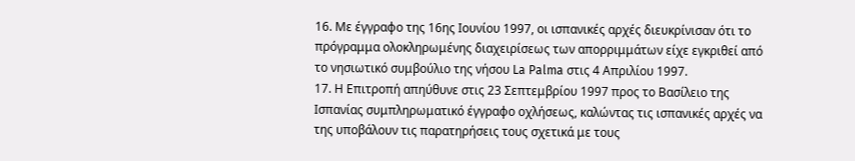16. Με έγγραφο της 16ης Ιουνίου 1997, οι ισπανικές αρχές διευκρίνισαν ότι το πρόγραμμα ολοκληρωμένης διαχειρίσεως των απορριμμάτων είχε εγκριθεί από το νησιωτικό συμβούλιο της νήσου La Palma στις 4 Απριλίου 1997.
17. Η Επιτροπή απηύθυνε στις 23 Σεπτεμβρίου 1997 προς το Βασίλειο της Ισπανίας συμπληρωματικό έγγραφο οχλήσεως, καλώντας τις ισπανικές αρχές να της υποβάλουν τις παρατηρήσεις τους σχετικά με τους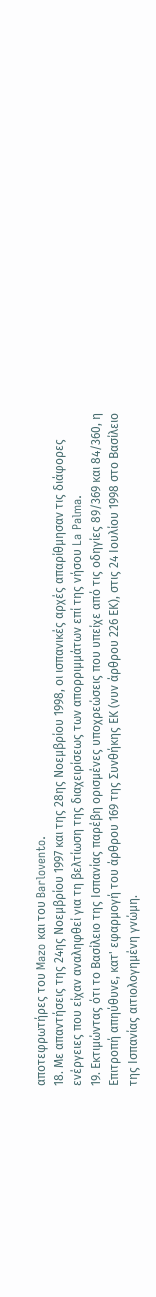αποτεφρωτήρες του Mazo και του Barlovento.
18. Με απαντήσεις της 24ης Νοεμβρίου 1997 και της 28ης Νοεμβρίου 1998, οι ισπανικές αρχές απαρίθμησαν τις διάφορες ενέργειες που είχαν αναληφθεί για τη βελτίωση της διαχειρίσεως των απορριμμάτων επί της νήσου La Palma.
19. Εκτιμώντας ότι το Βασίλειο της Ισπανίας παρέβη ορισμένες υποχρεώσεις που υπείχε από τις οδηγίες 89/369 και 84/360, η Επιτροπή απηύθυνε, κατ' εφαρμογή του άρθρου 169 της Συνθήκης ΕΚ (νυν άρθρου 226 ΕΚ), στις 24 Ιουλίου 1998 στο Βασίλειο της Ισπανίας αιτιολογημένη γνώμη.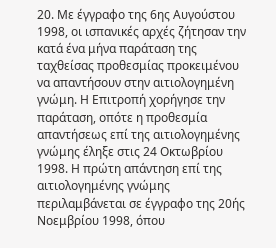20. Με έγγραφο της 6ης Αυγούστου 1998, οι ισπανικές αρχές ζήτησαν την κατά ένα μήνα παράταση της ταχθείσας προθεσμίας προκειμένου να απαντήσουν στην αιτιολογημένη γνώμη. Η Επιτροπή χορήγησε την παράταση, οπότε η προθεσμία απαντήσεως επί της αιτιολογημένης γνώμης έληξε στις 24 Οκτωβρίου 1998. Η πρώτη απάντηση επί της αιτιολογημένης γνώμης περιλαμβάνεται σε έγγραφο της 20ής Νοεμβρίου 1998, όπου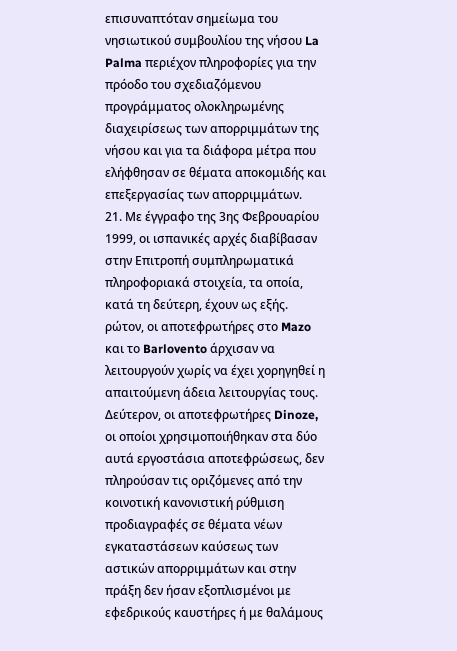επισυναπτόταν σημείωμα του νησιωτικού συμβουλίου της νήσου La Palma περιέχον πληροφορίες για την πρόοδο του σχεδιαζόμενου προγράμματος ολοκληρωμένης διαχειρίσεως των απορριμμάτων της νήσου και για τα διάφορα μέτρα που ελήφθησαν σε θέματα αποκομιδής και επεξεργασίας των απορριμμάτων.
21. Με έγγραφο της 3ης Φεβρουαρίου 1999, οι ισπανικές αρχές διαβίβασαν στην Επιτροπή συμπληρωματικά πληροφοριακά στοιχεία, τα οποία, κατά τη δεύτερη, έχουν ως εξής. ρώτον, οι αποτεφρωτήρες στο Mazo και το Barlovento άρχισαν να λειτουργούν χωρίς να έχει χορηγηθεί η απαιτούμενη άδεια λειτουργίας τους. Δεύτερον, οι αποτεφρωτήρες Dinoze, οι οποίοι χρησιμοποιήθηκαν στα δύο αυτά εργοστάσια αποτεφρώσεως, δεν πληρούσαν τις οριζόμενες από την κοινοτική κανονιστική ρύθμιση προδιαγραφές σε θέματα νέων εγκαταστάσεων καύσεως των αστικών απορριμμάτων και στην πράξη δεν ήσαν εξοπλισμένοι με εφεδρικούς καυστήρες ή με θαλάμους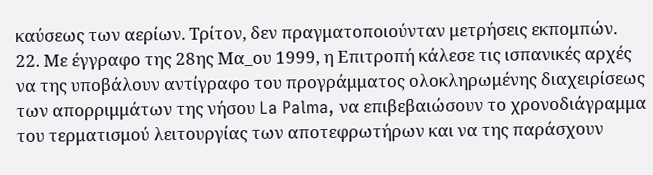καύσεως των αερίων. Τρίτον, δεν πραγματοποιούνταν μετρήσεις εκπομπών.
22. Με έγγραφο της 28ης Μα_ου 1999, η Επιτροπή κάλεσε τις ισπανικές αρχές να της υποβάλουν αντίγραφο του προγράμματος ολοκληρωμένης διαχειρίσεως των απορριμμάτων της νήσου La Palma, να επιβεβαιώσουν το χρονοδιάγραμμα του τερματισμού λειτουργίας των αποτεφρωτήρων και να της παράσχουν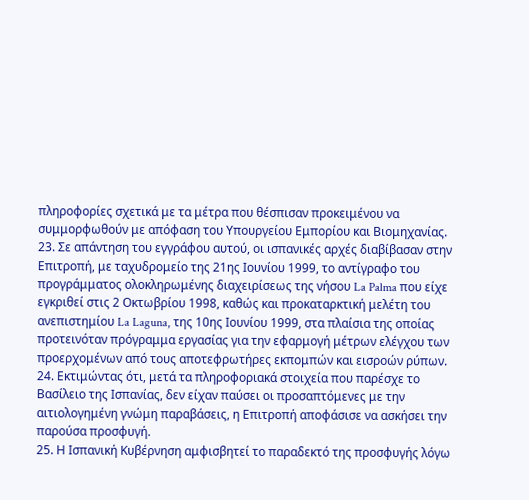πληροφορίες σχετικά με τα μέτρα που θέσπισαν προκειμένου να συμμορφωθούν με απόφαση του Υπουργείου Εμπορίου και Βιομηχανίας.
23. Σε απάντηση του εγγράφου αυτού, οι ισπανικές αρχές διαβίβασαν στην Επιτροπή, με ταχυδρομείο της 21ης Ιουνίου 1999, το αντίγραφο του προγράμματος ολοκληρωμένης διαχειρίσεως της νήσου La Palma που είχε εγκριθεί στις 2 Οκτωβρίου 1998, καθώς και προκαταρκτική μελέτη του ανεπιστημίου La Laguna, της 10ης Ιουνίου 1999, στα πλαίσια της οποίας προτεινόταν πρόγραμμα εργασίας για την εφαρμογή μέτρων ελέγχου των προερχομένων από τους αποτεφρωτήρες εκπομπών και εισροών ρύπων.
24. Εκτιμώντας ότι, μετά τα πληροφοριακά στοιχεία που παρέσχε το Βασίλειο της Ισπανίας, δεν είχαν παύσει οι προσαπτόμενες με την αιτιολογημένη γνώμη παραβάσεις, η Επιτροπή αποφάσισε να ασκήσει την παρούσα προσφυγή.
25. Η Ισπανική Κυβέρνηση αμφισβητεί το παραδεκτό της προσφυγής λόγω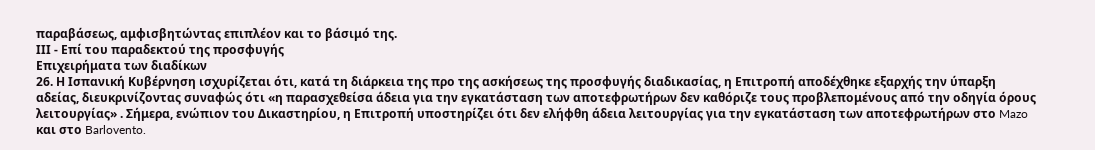παραβάσεως, αμφισβητώντας επιπλέον και το βάσιμό της.
ΙΙΙ - Επί του παραδεκτού της προσφυγής
Επιχειρήματα των διαδίκων
26. Η Ισπανική Κυβέρνηση ισχυρίζεται ότι, κατά τη διάρκεια της προ της ασκήσεως της προσφυγής διαδικασίας, η Επιτροπή αποδέχθηκε εξαρχής την ύπαρξη αδείας, διευκρινίζοντας συναφώς ότι «η παρασχεθείσα άδεια για την εγκατάσταση των αποτεφρωτήρων δεν καθόριζε τους προβλεπομένους από την οδηγία όρους λειτουργίας» . Σήμερα, ενώπιον του Δικαστηρίου, η Επιτροπή υποστηρίζει ότι δεν ελήφθη άδεια λειτουργίας για την εγκατάσταση των αποτεφρωτήρων στο Mazo και στο Barlovento.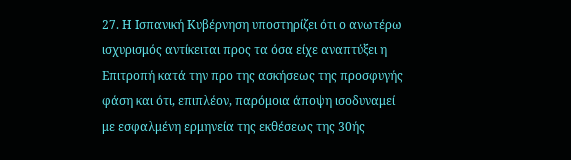27. Η Ισπανική Κυβέρνηση υποστηρίζει ότι ο ανωτέρω ισχυρισμός αντίκειται προς τα όσα είχε αναπτύξει η Επιτροπή κατά την προ της ασκήσεως της προσφυγής φάση και ότι, επιπλέον, παρόμοια άποψη ισοδυναμεί με εσφαλμένη ερμηνεία της εκθέσεως της 30ής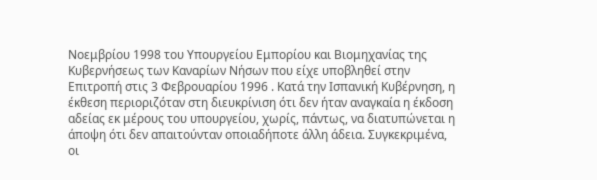Νοεμβρίου 1998 του Υπουργείου Εμπορίου και Βιομηχανίας της Κυβερνήσεως των Καναρίων Νήσων που είχε υποβληθεί στην Επιτροπή στις 3 Φεβρουαρίου 1996 . Κατά την Ισπανική Κυβέρνηση, η έκθεση περιοριζόταν στη διευκρίνιση ότι δεν ήταν αναγκαία η έκδοση αδείας εκ μέρους του υπουργείου, χωρίς, πάντως, να διατυπώνεται η άποψη ότι δεν απαιτούνταν οποιαδήποτε άλλη άδεια. Συγκεκριμένα, οι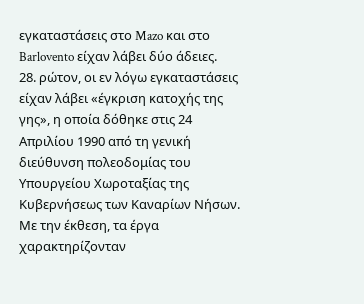εγκαταστάσεις στο Mazo και στο Barlovento είχαν λάβει δύο άδειες.
28. ρώτον, οι εν λόγω εγκαταστάσεις είχαν λάβει «έγκριση κατοχής της γης», η οποία δόθηκε στις 24 Απριλίου 1990 από τη γενική διεύθυνση πολεοδομίας του Υπουργείου Χωροταξίας της Κυβερνήσεως των Καναρίων Νήσων. Με την έκθεση, τα έργα χαρακτηρίζονταν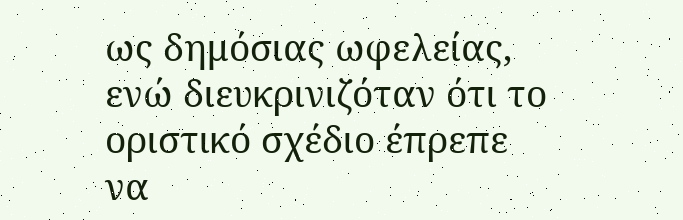ως δημόσιας ωφελείας, ενώ διευκρινιζόταν ότι το οριστικό σχέδιο έπρεπε να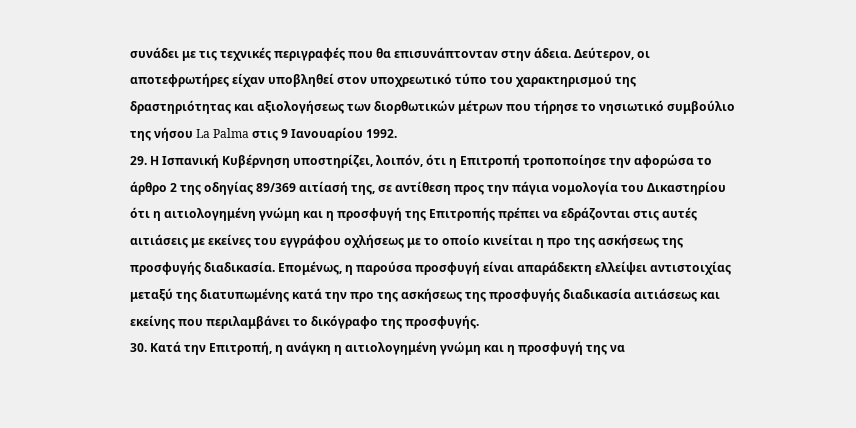συνάδει με τις τεχνικές περιγραφές που θα επισυνάπτονταν στην άδεια. Δεύτερον, οι αποτεφρωτήρες είχαν υποβληθεί στον υποχρεωτικό τύπο του χαρακτηρισμού της δραστηριότητας και αξιολογήσεως των διορθωτικών μέτρων που τήρησε το νησιωτικό συμβούλιο της νήσου La Palma στις 9 Ιανουαρίου 1992.
29. Η Ισπανική Κυβέρνηση υποστηρίζει, λοιπόν, ότι η Επιτροπή τροποποίησε την αφορώσα το άρθρο 2 της οδηγίας 89/369 αιτίασή της, σε αντίθεση προς την πάγια νομολογία του Δικαστηρίου ότι η αιτιολογημένη γνώμη και η προσφυγή της Επιτροπής πρέπει να εδράζονται στις αυτές αιτιάσεις με εκείνες του εγγράφου οχλήσεως με το οποίο κινείται η προ της ασκήσεως της προσφυγής διαδικασία. Επομένως, η παρούσα προσφυγή είναι απαράδεκτη ελλείψει αντιστοιχίας μεταξύ της διατυπωμένης κατά την προ της ασκήσεως της προσφυγής διαδικασία αιτιάσεως και εκείνης που περιλαμβάνει το δικόγραφο της προσφυγής.
30. Κατά την Επιτροπή, η ανάγκη η αιτιολογημένη γνώμη και η προσφυγή της να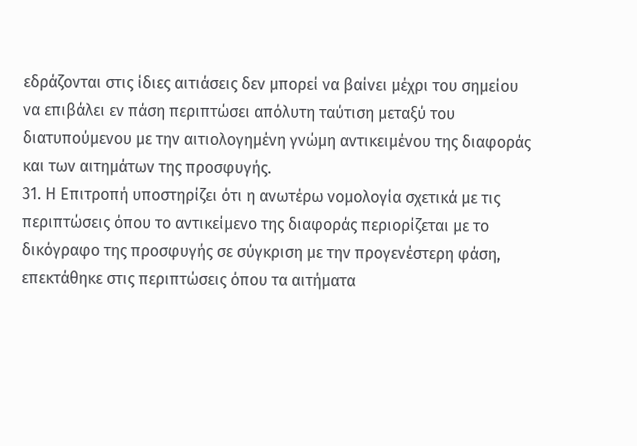εδράζονται στις ίδιες αιτιάσεις δεν μπορεί να βαίνει μέχρι του σημείου να επιβάλει εν πάση περιπτώσει απόλυτη ταύτιση μεταξύ του διατυπούμενου με την αιτιολογημένη γνώμη αντικειμένου της διαφοράς και των αιτημάτων της προσφυγής.
31. Η Επιτροπή υποστηρίζει ότι η ανωτέρω νομολογία σχετικά με τις περιπτώσεις όπου το αντικείμενο της διαφοράς περιορίζεται με το δικόγραφο της προσφυγής σε σύγκριση με την προγενέστερη φάση, επεκτάθηκε στις περιπτώσεις όπου τα αιτήματα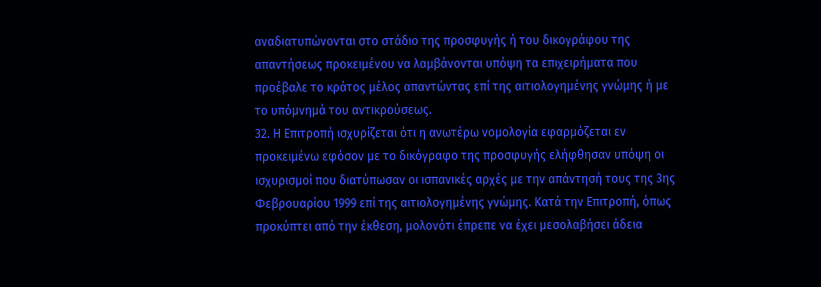αναδιατυπώνονται στο στάδιο της προσφυγής ή του δικογράφου της απαντήσεως προκειμένου να λαμβάνονται υπόψη τα επιχειρήματα που προέβαλε το κράτος μέλος απαντώντας επί της αιτιολογημένης γνώμης ή με το υπόμνημά του αντικρούσεως.
32. Η Επιτροπή ισχυρίζεται ότι η ανωτέρω νομολογία εφαρμόζεται εν προκειμένω εφόσον με το δικόγραφο της προσφυγής ελήφθησαν υπόψη οι ισχυρισμοί που διατύπωσαν οι ισπανικές αρχές με την απάντησή τους της 3ης Φεβρουαρίου 1999 επί της αιτιολογημένης γνώμης. Κατά την Επιτροπή, όπως προκύπτει από την έκθεση, μολονότι έπρεπε να έχει μεσολαβήσει άδεια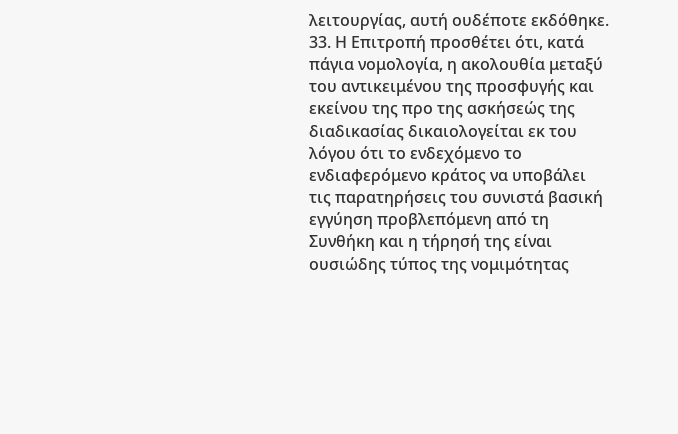λειτουργίας, αυτή ουδέποτε εκδόθηκε.
33. Η Επιτροπή προσθέτει ότι, κατά πάγια νομολογία, η ακολουθία μεταξύ του αντικειμένου της προσφυγής και εκείνου της προ της ασκήσεώς της διαδικασίας δικαιολογείται εκ του λόγου ότι το ενδεχόμενο το ενδιαφερόμενο κράτος να υποβάλει τις παρατηρήσεις του συνιστά βασική εγγύηση προβλεπόμενη από τη Συνθήκη και η τήρησή της είναι ουσιώδης τύπος της νομιμότητας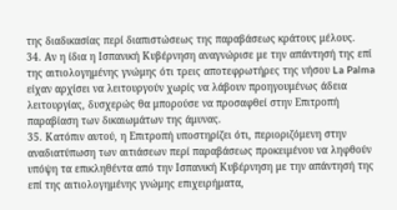της διαδικασίας περί διαπιστώσεως της παραβάσεως κράτους μέλους.
34. Αν η ίδια η Ισπανική Κυβέρνηση αναγνώρισε με την απάντησή της επί της αιτιολογημένης γνώμης ότι τρεις αποτεφρωτήρες της νήσου La Palma είχαν αρχίσει να λειτουργούν χωρίς να λάβουν προηγουμένως άδεια λειτουργίας, δυσχερώς θα μπορούσε να προσαφθεί στην Επιτροπή παραβίαση των δικαιωμάτων της άμυνας.
35. Κατόπιν αυτού, η Επιτροπή υποστηρίζει ότι, περιοριζόμενη στην αναδιατύπωση των αιτιάσεων περί παραβάσεως προκειμένου να ληφθούν υπόψη τα επικληθέντα από την Ισπανική Κυβέρνηση με την απάντησή της επί της αιτιολογημένης γνώμης επιχειρήματα,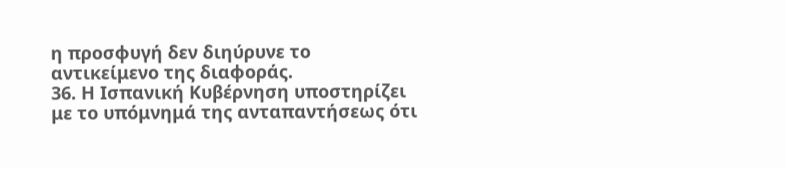η προσφυγή δεν διηύρυνε το αντικείμενο της διαφοράς.
36. Η Ισπανική Κυβέρνηση υποστηρίζει με το υπόμνημά της ανταπαντήσεως ότι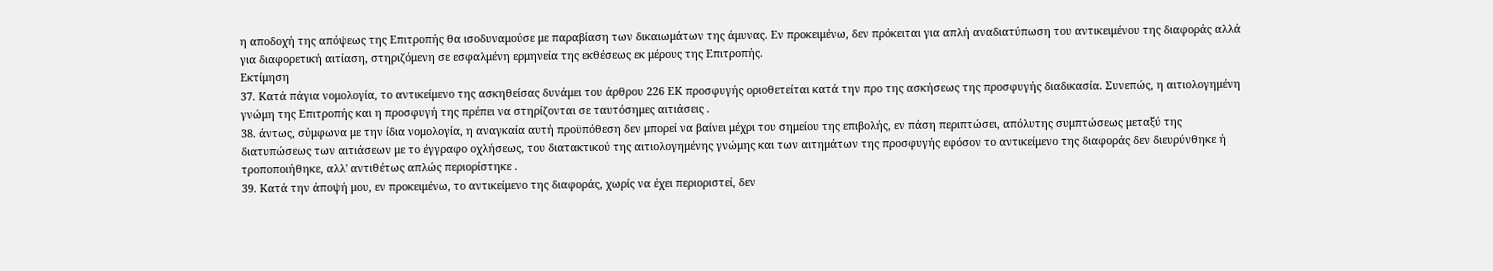η αποδοχή της απόψεως της Επιτροπής θα ισοδυναμούσε με παραβίαση των δικαιωμάτων της άμυνας. Εν προκειμένω, δεν πρόκειται για απλή αναδιατύπωση του αντικειμένου της διαφοράς αλλά για διαφορετική αιτίαση, στηριζόμενη σε εσφαλμένη ερμηνεία της εκθέσεως εκ μέρους της Επιτροπής.
Εκτίμηση
37. Κατά πάγια νομολογία, το αντικείμενο της ασκηθείσας δυνάμει του άρθρου 226 ΕΚ προσφυγής οριοθετείται κατά την προ της ασκήσεως της προσφυγής διαδικασία. Συνεπώς, η αιτιολογημένη γνώμη της Επιτροπής και η προσφυγή της πρέπει να στηρίζονται σε ταυτόσημες αιτιάσεις .
38. άντως, σύμφωνα με την ίδια νομολογία, η αναγκαία αυτή προϋπόθεση δεν μπορεί να βαίνει μέχρι του σημείου της επιβολής, εν πάση περιπτώσει, απόλυτης συμπτώσεως μεταξύ της διατυπώσεως των αιτιάσεων με το έγγραφο οχλήσεως, του διατακτικού της αιτιολογημένης γνώμης και των αιτημάτων της προσφυγής εφόσον το αντικείμενο της διαφοράς δεν διευρύνθηκε ή τροποποιήθηκε, αλλ' αντιθέτως απλώς περιορίστηκε .
39. Κατά την άποψή μου, εν προκειμένω, το αντικείμενο της διαφοράς, χωρίς να έχει περιοριστεί, δεν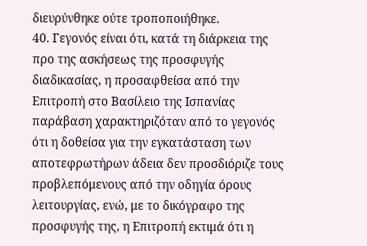διευρύνθηκε ούτε τροποποιήθηκε.
40. Γεγονός είναι ότι, κατά τη διάρκεια της προ της ασκήσεως της προσφυγής διαδικασίας, η προσαφθείσα από την Επιτροπή στο Βασίλειο της Ισπανίας παράβαση χαρακτηριζόταν από το γεγονός ότι η δοθείσα για την εγκατάσταση των αποτεφρωτήρων άδεια δεν προσδιόριζε τους προβλεπόμενους από την οδηγία όρους λειτουργίας, ενώ, με το δικόγραφο της προσφυγής της, η Επιτροπή εκτιμά ότι η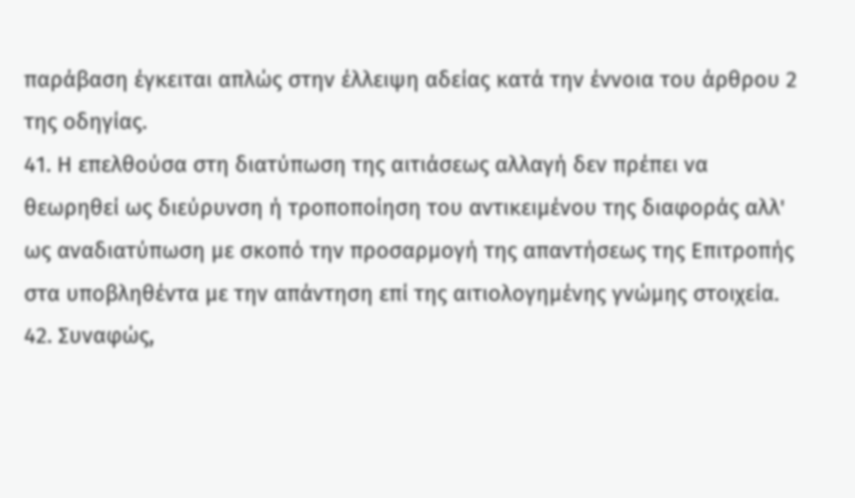παράβαση έγκειται απλώς στην έλλειψη αδείας κατά την έννοια του άρθρου 2 της οδηγίας.
41. Η επελθούσα στη διατύπωση της αιτιάσεως αλλαγή δεν πρέπει να θεωρηθεί ως διεύρυνση ή τροποποίηση του αντικειμένου της διαφοράς αλλ' ως αναδιατύπωση με σκοπό την προσαρμογή της απαντήσεως της Επιτροπής στα υποβληθέντα με την απάντηση επί της αιτιολογημένης γνώμης στοιχεία.
42. Συναφώς,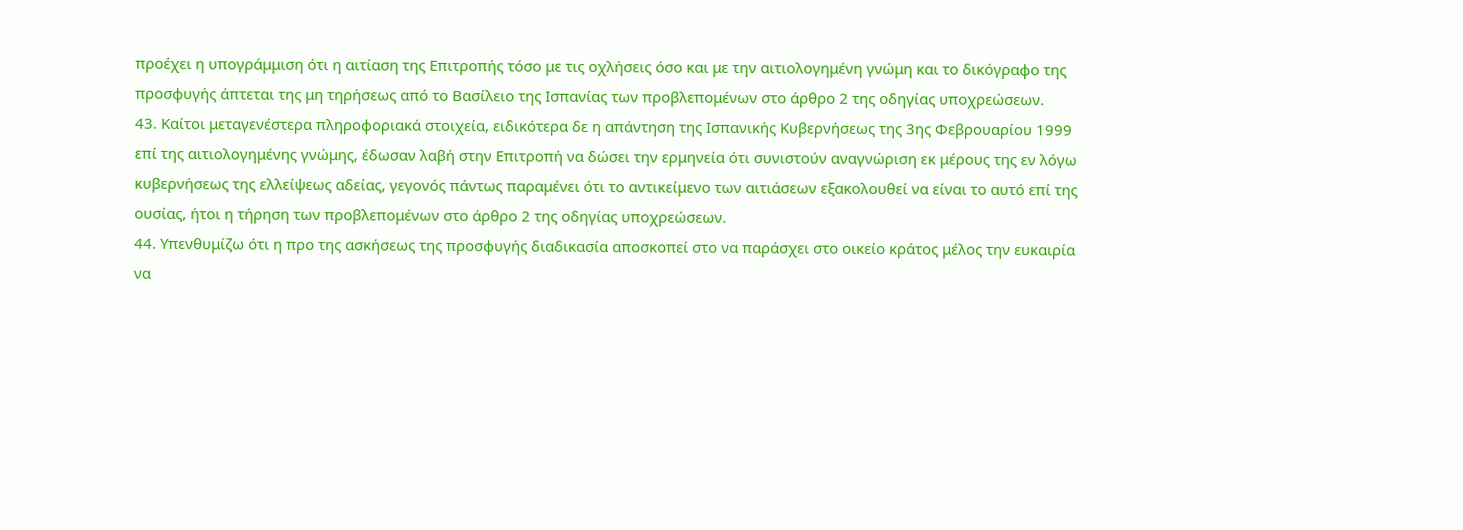προέχει η υπογράμμιση ότι η αιτίαση της Επιτροπής τόσο με τις οχλήσεις όσο και με την αιτιολογημένη γνώμη και το δικόγραφο της προσφυγής άπτεται της μη τηρήσεως από το Βασίλειο της Ισπανίας των προβλεπομένων στο άρθρο 2 της οδηγίας υποχρεώσεων.
43. Καίτοι μεταγενέστερα πληροφοριακά στοιχεία, ειδικότερα δε η απάντηση της Ισπανικής Κυβερνήσεως της 3ης Φεβρουαρίου 1999 επί της αιτιολογημένης γνώμης, έδωσαν λαβή στην Επιτροπή να δώσει την ερμηνεία ότι συνιστούν αναγνώριση εκ μέρους της εν λόγω κυβερνήσεως της ελλείψεως αδείας, γεγονός πάντως παραμένει ότι το αντικείμενο των αιτιάσεων εξακολουθεί να είναι το αυτό επί της ουσίας, ήτοι η τήρηση των προβλεπομένων στο άρθρο 2 της οδηγίας υποχρεώσεων.
44. Υπενθυμίζω ότι η προ της ασκήσεως της προσφυγής διαδικασία αποσκοπεί στο να παράσχει στο οικείο κράτος μέλος την ευκαιρία να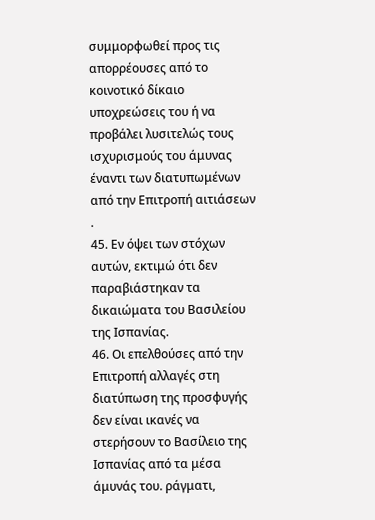συμμορφωθεί προς τις απορρέουσες από το κοινοτικό δίκαιο υποχρεώσεις του ή να προβάλει λυσιτελώς τους ισχυρισμούς του άμυνας έναντι των διατυπωμένων από την Επιτροπή αιτιάσεων .
45. Εν όψει των στόχων αυτών, εκτιμώ ότι δεν παραβιάστηκαν τα δικαιώματα του Βασιλείου της Ισπανίας.
46. Οι επελθούσες από την Επιτροπή αλλαγές στη διατύπωση της προσφυγής δεν είναι ικανές να στερήσουν το Βασίλειο της Ισπανίας από τα μέσα άμυνάς του. ράγματι,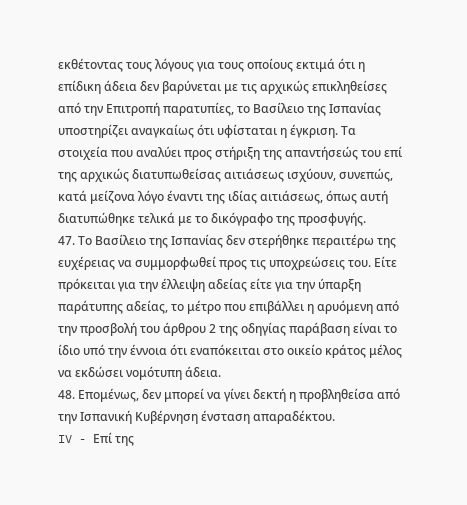εκθέτοντας τους λόγους για τους οποίους εκτιμά ότι η επίδικη άδεια δεν βαρύνεται με τις αρχικώς επικληθείσες από την Επιτροπή παρατυπίες, το Βασίλειο της Ισπανίας υποστηρίζει αναγκαίως ότι υφίσταται η έγκριση. Τα στοιχεία που αναλύει προς στήριξη της απαντήσεώς του επί της αρχικώς διατυπωθείσας αιτιάσεως ισχύουν, συνεπώς, κατά μείζονα λόγο έναντι της ιδίας αιτιάσεως, όπως αυτή διατυπώθηκε τελικά με το δικόγραφο της προσφυγής.
47. Το Βασίλειο της Ισπανίας δεν στερήθηκε περαιτέρω της ευχέρειας να συμμορφωθεί προς τις υποχρεώσεις του. Είτε πρόκειται για την έλλειψη αδείας είτε για την ύπαρξη παράτυπης αδείας, το μέτρο που επιβάλλει η αρυόμενη από την προσβολή του άρθρου 2 της οδηγίας παράβαση είναι το ίδιο υπό την έννοια ότι εναπόκειται στο οικείο κράτος μέλος να εκδώσει νομότυπη άδεια.
48. Επομένως, δεν μπορεί να γίνει δεκτή η προβληθείσα από την Ισπανική Κυβέρνηση ένσταση απαραδέκτου.
IV - Επί της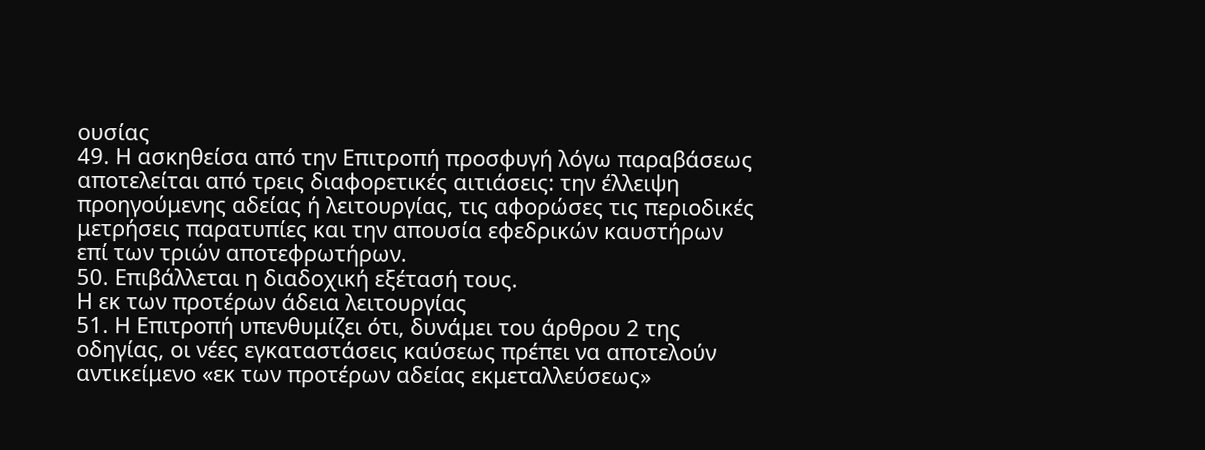ουσίας
49. Η ασκηθείσα από την Επιτροπή προσφυγή λόγω παραβάσεως αποτελείται από τρεις διαφορετικές αιτιάσεις: την έλλειψη προηγούμενης αδείας ή λειτουργίας, τις αφορώσες τις περιοδικές μετρήσεις παρατυπίες και την απουσία εφεδρικών καυστήρων επί των τριών αποτεφρωτήρων.
50. Επιβάλλεται η διαδοχική εξέτασή τους.
Η εκ των προτέρων άδεια λειτουργίας
51. Η Επιτροπή υπενθυμίζει ότι, δυνάμει του άρθρου 2 της οδηγίας, οι νέες εγκαταστάσεις καύσεως πρέπει να αποτελούν αντικείμενο «εκ των προτέρων αδείας εκμεταλλεύσεως»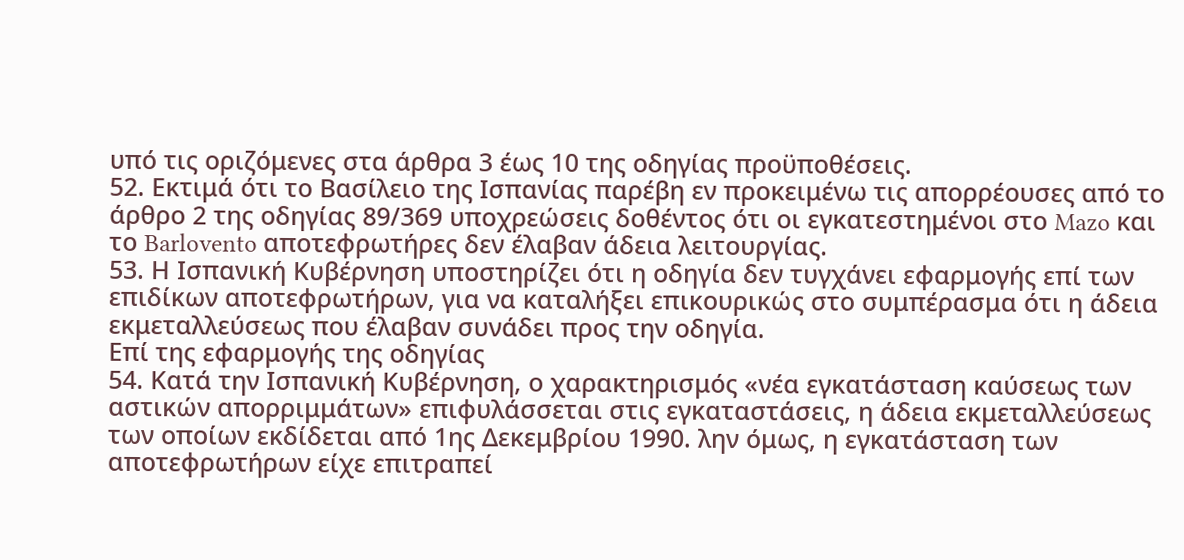υπό τις οριζόμενες στα άρθρα 3 έως 10 της οδηγίας προϋποθέσεις.
52. Εκτιμά ότι το Βασίλειο της Ισπανίας παρέβη εν προκειμένω τις απορρέουσες από το άρθρο 2 της οδηγίας 89/369 υποχρεώσεις δοθέντος ότι οι εγκατεστημένοι στο Mazo και το Barlovento αποτεφρωτήρες δεν έλαβαν άδεια λειτουργίας.
53. Η Ισπανική Κυβέρνηση υποστηρίζει ότι η οδηγία δεν τυγχάνει εφαρμογής επί των επιδίκων αποτεφρωτήρων, για να καταλήξει επικουρικώς στο συμπέρασμα ότι η άδεια εκμεταλλεύσεως που έλαβαν συνάδει προς την οδηγία.
Επί της εφαρμογής της οδηγίας
54. Κατά την Ισπανική Κυβέρνηση, ο χαρακτηρισμός «νέα εγκατάσταση καύσεως των αστικών απορριμμάτων» επιφυλάσσεται στις εγκαταστάσεις, η άδεια εκμεταλλεύσεως των οποίων εκδίδεται από 1ης Δεκεμβρίου 1990. λην όμως, η εγκατάσταση των αποτεφρωτήρων είχε επιτραπεί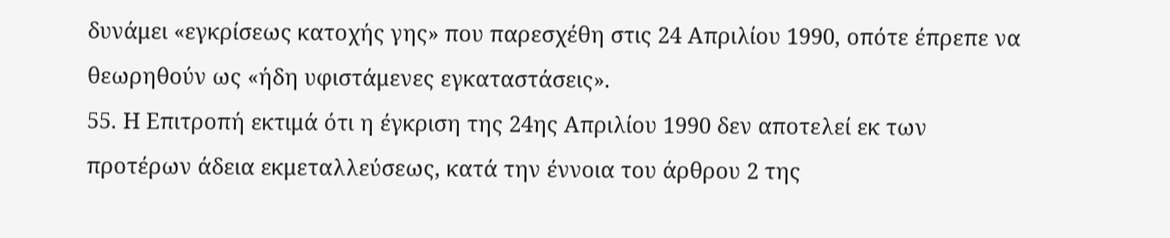δυνάμει «εγκρίσεως κατοχής γης» που παρεσχέθη στις 24 Απριλίου 1990, οπότε έπρεπε να θεωρηθούν ως «ήδη υφιστάμενες εγκαταστάσεις».
55. Η Επιτροπή εκτιμά ότι η έγκριση της 24ης Απριλίου 1990 δεν αποτελεί εκ των προτέρων άδεια εκμεταλλεύσεως, κατά την έννοια του άρθρου 2 της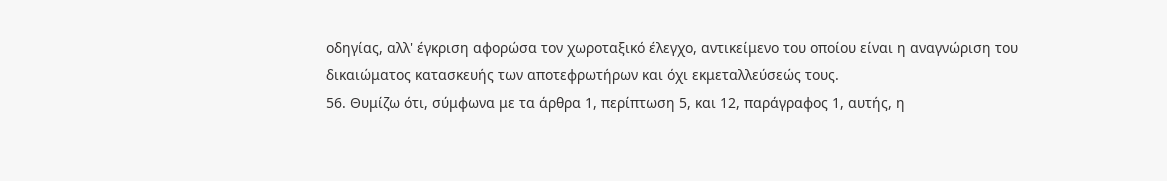οδηγίας, αλλ' έγκριση αφορώσα τον χωροταξικό έλεγχο, αντικείμενο του οποίου είναι η αναγνώριση του δικαιώματος κατασκευής των αποτεφρωτήρων και όχι εκμεταλλεύσεώς τους.
56. Θυμίζω ότι, σύμφωνα με τα άρθρα 1, περίπτωση 5, και 12, παράγραφος 1, αυτής, η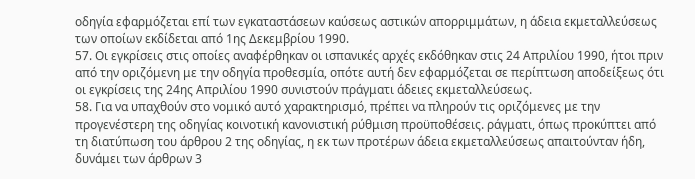οδηγία εφαρμόζεται επί των εγκαταστάσεων καύσεως αστικών απορριμμάτων, η άδεια εκμεταλλεύσεως των οποίων εκδίδεται από 1ης Δεκεμβρίου 1990.
57. Οι εγκρίσεις στις οποίες αναφέρθηκαν οι ισπανικές αρχές εκδόθηκαν στις 24 Απριλίου 1990, ήτοι πριν από την οριζόμενη με την οδηγία προθεσμία, οπότε αυτή δεν εφαρμόζεται σε περίπτωση αποδείξεως ότι οι εγκρίσεις της 24ης Απριλίου 1990 συνιστούν πράγματι άδειες εκμεταλλεύσεως.
58. Για να υπαχθούν στο νομικό αυτό χαρακτηρισμό, πρέπει να πληρούν τις οριζόμενες με την προγενέστερη της οδηγίας κοινοτική κανονιστική ρύθμιση προϋποθέσεις. ράγματι, όπως προκύπτει από τη διατύπωση του άρθρου 2 της οδηγίας, η εκ των προτέρων άδεια εκμεταλλεύσεως απαιτούνταν ήδη, δυνάμει των άρθρων 3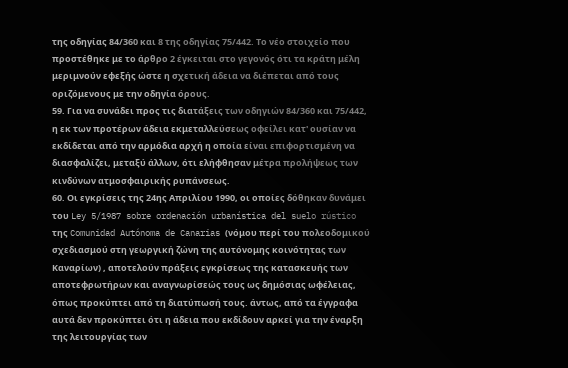της οδηγίας 84/360 και 8 της οδηγίας 75/442. Το νέο στοιχείο που προστέθηκε με το άρθρο 2 έγκειται στο γεγονός ότι τα κράτη μέλη μεριμνούν εφεξής ώστε η σχετική άδεια να διέπεται από τους οριζόμενους με την οδηγία όρους.
59. Για να συνάδει προς τις διατάξεις των οδηγιών 84/360 και 75/442, η εκ των προτέρων άδεια εκμεταλλεύσεως οφείλει κατ' ουσίαν να εκδίδεται από την αρμόδια αρχή η οποία είναι επιφορτισμένη να διασφαλίζει, μεταξύ άλλων, ότι ελήφθησαν μέτρα προλήψεως των κινδύνων ατμοσφαιρικής ρυπάνσεως.
60. Οι εγκρίσεις της 24ης Απριλίου 1990, οι οποίες δόθηκαν δυνάμει του Ley 5/1987 sobre ordenación urbanística del suelo rústico της Comunidad Autónoma de Canarias (νόμου περί του πολεοδομικού σχεδιασμού στη γεωργική ζώνη της αυτόνομης κοινότητας των Καναρίων) , αποτελούν πράξεις εγκρίσεως της κατασκευής των αποτεφρωτήρων και αναγνωρίσεώς τους ως δημόσιας ωφέλειας, όπως προκύπτει από τη διατύπωσή τους. άντως, από τα έγγραφα αυτά δεν προκύπτει ότι η άδεια που εκδίδουν αρκεί για την έναρξη της λειτουργίας των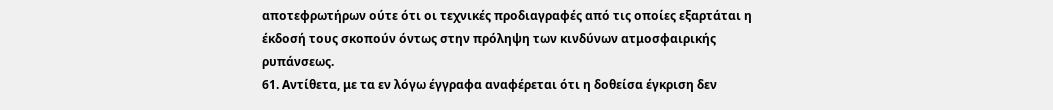αποτεφρωτήρων ούτε ότι οι τεχνικές προδιαγραφές από τις οποίες εξαρτάται η έκδοσή τους σκοπούν όντως στην πρόληψη των κινδύνων ατμοσφαιρικής ρυπάνσεως.
61. Αντίθετα, με τα εν λόγω έγγραφα αναφέρεται ότι η δοθείσα έγκριση δεν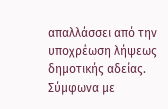απαλλάσσει από την υποχρέωση λήψεως δημοτικής αδείας. Σύμφωνα με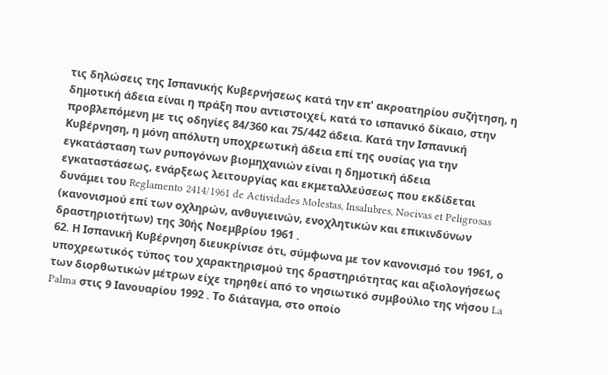τις δηλώσεις της Ισπανικής Κυβερνήσεως κατά την επ' ακροατηρίου συζήτηση, η δημοτική άδεια είναι η πράξη που αντιστοιχεί, κατά το ισπανικό δίκαιο, στην προβλεπόμενη με τις οδηγίες 84/360 και 75/442 άδεια. Κατά την Ισπανική Κυβέρνηση, η μόνη απόλυτη υποχρεωτική άδεια επί της ουσίας για την εγκατάσταση των ρυπογόνων βιομηχανιών είναι η δημοτική άδεια εγκαταστάσεως, ενάρξεως λειτουργίας και εκμεταλλεύσεως που εκδίδεται δυνάμει του Reglamento 2414/1961 de Actividades Molestas, Insalubres, Nocivas et Peligrosas (κανονισμού επί των οχληρών, ανθυγιεινών, ενοχλητικών και επικινδύνων δραστηριοτήτων) της 30ής Νοεμβρίου 1961 .
62. Η Ισπανική Κυβέρνηση διευκρίνισε ότι, σύμφωνα με τον κανονισμό του 1961, ο υποχρεωτικός τύπος του χαρακτηρισμού της δραστηριότητας και αξιολογήσεως των διορθωτικών μέτρων είχε τηρηθεί από το νησιωτικό συμβούλιο της νήσου La Palma στις 9 Ιανουαρίου 1992 . Το διάταγμα, στο οποίο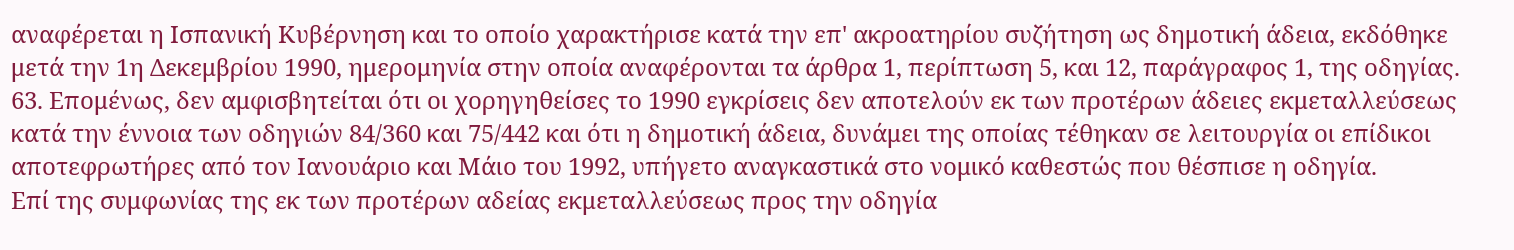αναφέρεται η Ισπανική Κυβέρνηση και το οποίο χαρακτήρισε κατά την επ' ακροατηρίου συζήτηση ως δημοτική άδεια, εκδόθηκε μετά την 1η Δεκεμβρίου 1990, ημερομηνία στην οποία αναφέρονται τα άρθρα 1, περίπτωση 5, και 12, παράγραφος 1, της οδηγίας.
63. Επομένως, δεν αμφισβητείται ότι οι χορηγηθείσες το 1990 εγκρίσεις δεν αποτελούν εκ των προτέρων άδειες εκμεταλλεύσεως κατά την έννοια των οδηγιών 84/360 και 75/442 και ότι η δημοτική άδεια, δυνάμει της οποίας τέθηκαν σε λειτουργία οι επίδικοι αποτεφρωτήρες από τον Ιανουάριο και Μάιο του 1992, υπήγετο αναγκαστικά στο νομικό καθεστώς που θέσπισε η οδηγία.
Επί της συμφωνίας της εκ των προτέρων αδείας εκμεταλλεύσεως προς την οδηγία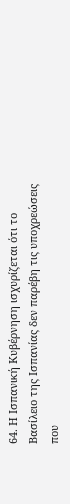64. Η Ισπανική Κυβέρνηση ισχυρίζεται ότι το Βασίλειο της Ισπανίας δεν παρέβη τις υποχρεώσεις που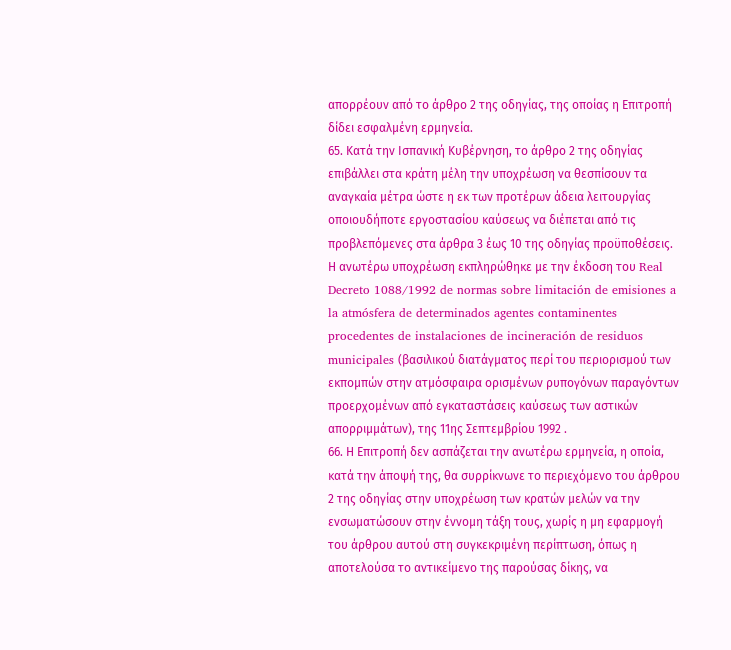απορρέουν από το άρθρο 2 της οδηγίας, της οποίας η Επιτροπή δίδει εσφαλμένη ερμηνεία.
65. Κατά την Ισπανική Κυβέρνηση, το άρθρο 2 της οδηγίας επιβάλλει στα κράτη μέλη την υποχρέωση να θεσπίσουν τα αναγκαία μέτρα ώστε η εκ των προτέρων άδεια λειτουργίας οποιουδήποτε εργοστασίου καύσεως να διέπεται από τις προβλεπόμενες στα άρθρα 3 έως 10 της οδηγίας προϋποθέσεις. Η ανωτέρω υποχρέωση εκπληρώθηκε με την έκδοση του Real Decreto 1088/1992 de normas sobre limitación de emisiones a la atmósfera de determinados agentes contaminentes procedentes de instalaciones de incineración de residuos municipales (βασιλικού διατάγματος περί του περιορισμού των εκπομπών στην ατμόσφαιρα ορισμένων ρυπογόνων παραγόντων προερχομένων από εγκαταστάσεις καύσεως των αστικών απορριμμάτων), της 11ης Σεπτεμβρίου 1992 .
66. Η Επιτροπή δεν ασπάζεται την ανωτέρω ερμηνεία, η οποία, κατά την άποψή της, θα συρρίκνωνε το περιεχόμενο του άρθρου 2 της οδηγίας στην υποχρέωση των κρατών μελών να την ενσωματώσουν στην έννομη τάξη τους, χωρίς η μη εφαρμογή του άρθρου αυτού στη συγκεκριμένη περίπτωση, όπως η αποτελούσα το αντικείμενο της παρούσας δίκης, να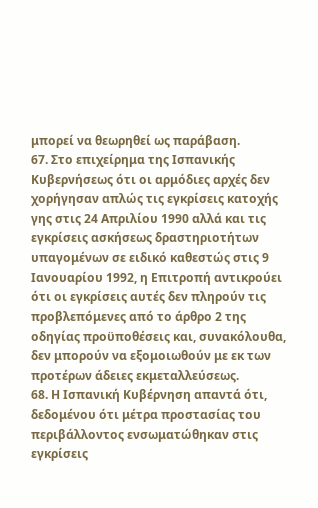μπορεί να θεωρηθεί ως παράβαση.
67. Στο επιχείρημα της Ισπανικής Κυβερνήσεως ότι οι αρμόδιες αρχές δεν χορήγησαν απλώς τις εγκρίσεις κατοχής γης στις 24 Απριλίου 1990 αλλά και τις εγκρίσεις ασκήσεως δραστηριοτήτων υπαγομένων σε ειδικό καθεστώς στις 9 Ιανουαρίου 1992, η Επιτροπή αντικρούει ότι οι εγκρίσεις αυτές δεν πληρούν τις προβλεπόμενες από το άρθρο 2 της οδηγίας προϋποθέσεις και, συνακόλουθα, δεν μπορούν να εξομοιωθούν με εκ των προτέρων άδειες εκμεταλλεύσεως.
68. Η Ισπανική Κυβέρνηση απαντά ότι, δεδομένου ότι μέτρα προστασίας του περιβάλλοντος ενσωματώθηκαν στις εγκρίσεις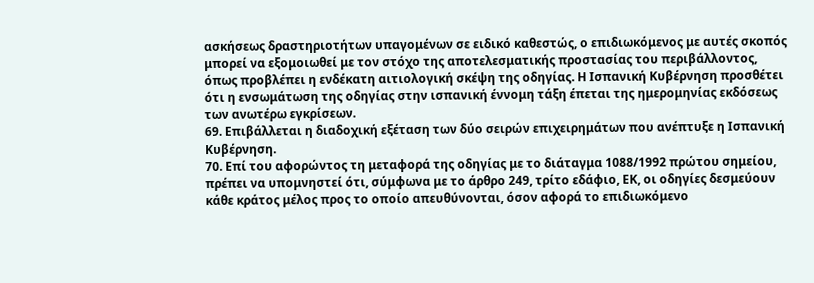ασκήσεως δραστηριοτήτων υπαγομένων σε ειδικό καθεστώς, ο επιδιωκόμενος με αυτές σκοπός μπορεί να εξομοιωθεί με τον στόχο της αποτελεσματικής προστασίας του περιβάλλοντος, όπως προβλέπει η ενδέκατη αιτιολογική σκέψη της οδηγίας. Η Ισπανική Κυβέρνηση προσθέτει ότι η ενσωμάτωση της οδηγίας στην ισπανική έννομη τάξη έπεται της ημερομηνίας εκδόσεως των ανωτέρω εγκρίσεων.
69. Επιβάλλεται η διαδοχική εξέταση των δύο σειρών επιχειρημάτων που ανέπτυξε η Ισπανική Κυβέρνηση.
70. Επί του αφορώντος τη μεταφορά της οδηγίας με το διάταγμα 1088/1992 πρώτου σημείου, πρέπει να υπομνηστεί ότι, σύμφωνα με το άρθρο 249, τρίτο εδάφιο, ΕΚ, οι οδηγίες δεσμεύουν κάθε κράτος μέλος προς το οποίο απευθύνονται, όσον αφορά το επιδιωκόμενο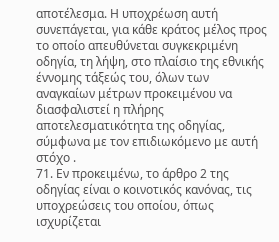αποτέλεσμα. Η υποχρέωση αυτή συνεπάγεται, για κάθε κράτος μέλος προς το οποίο απευθύνεται συγκεκριμένη οδηγία, τη λήψη, στο πλαίσιο της εθνικής έννομης τάξεώς του, όλων των αναγκαίων μέτρων προκειμένου να διασφαλιστεί η πλήρης αποτελεσματικότητα της οδηγίας, σύμφωνα με τον επιδιωκόμενο με αυτή στόχο .
71. Εν προκειμένω, το άρθρο 2 της οδηγίας είναι ο κοινοτικός κανόνας, τις υποχρεώσεις του οποίου, όπως ισχυρίζεται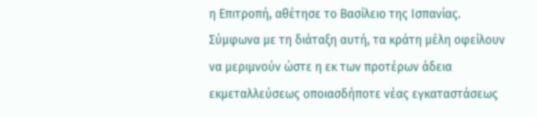η Επιτροπή, αθέτησε το Βασίλειο της Ισπανίας. Σύμφωνα με τη διάταξη αυτή, τα κράτη μέλη οφείλουν να μεριμνούν ώστε η εκ των προτέρων άδεια εκμεταλλεύσεως οποιασδήποτε νέας εγκαταστάσεως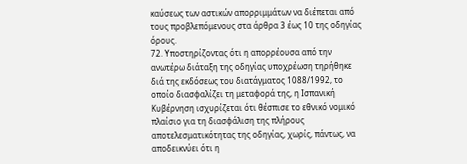καύσεως των αστικών απορριμμάτων να διέπεται από τους προβλεπόμενους στα άρθρα 3 έως 10 της οδηγίας όρους.
72. Υποστηρίζοντας ότι η απορρέουσα από την ανωτέρω διάταξη της οδηγίας υποχρέωση τηρήθηκε διά της εκδόσεως του διατάγματος 1088/1992, το οποίο διασφαλίζει τη μεταφορά της, η Ισπανική Κυβέρνηση ισχυρίζεται ότι θέσπισε το εθνικό νομικό πλαίσιο για τη διασφάλιση της πλήρους αποτελεσματικότητας της οδηγίας, χωρίς, πάντως, να αποδεικνύει ότι η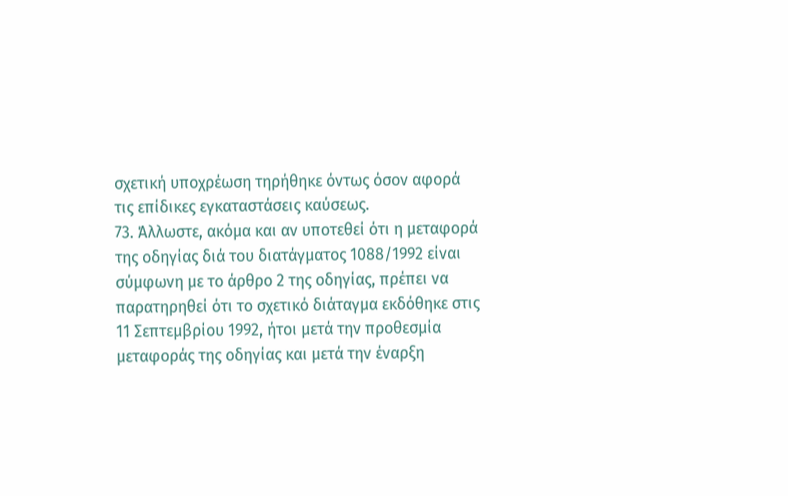σχετική υποχρέωση τηρήθηκε όντως όσον αφορά τις επίδικες εγκαταστάσεις καύσεως.
73. Άλλωστε, ακόμα και αν υποτεθεί ότι η μεταφορά της οδηγίας διά του διατάγματος 1088/1992 είναι σύμφωνη με το άρθρο 2 της οδηγίας, πρέπει να παρατηρηθεί ότι το σχετικό διάταγμα εκδόθηκε στις 11 Σεπτεμβρίου 1992, ήτοι μετά την προθεσμία μεταφοράς της οδηγίας και μετά την έναρξη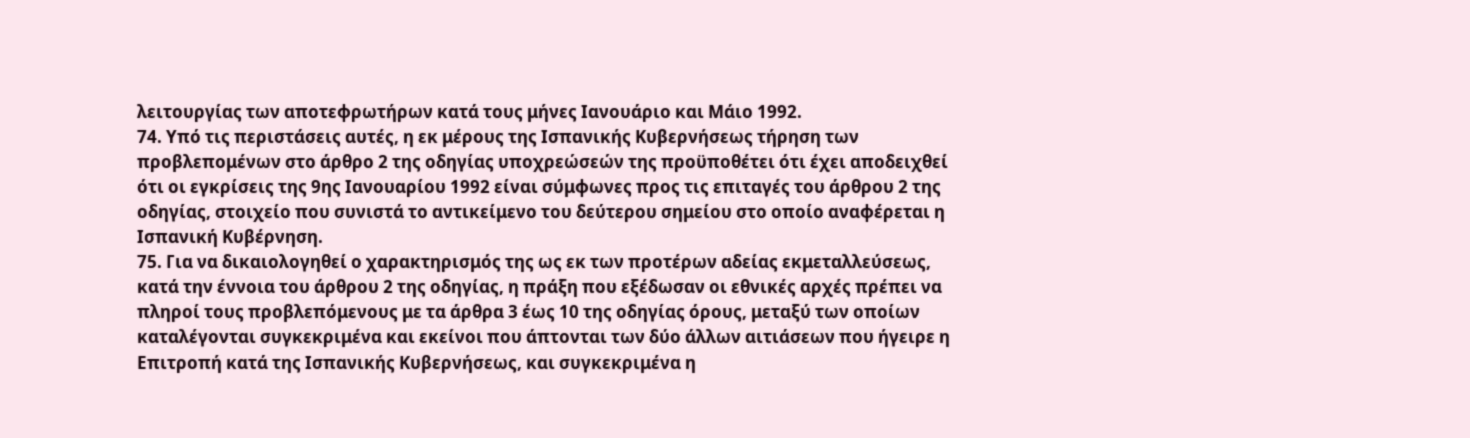λειτουργίας των αποτεφρωτήρων κατά τους μήνες Ιανουάριο και Μάιο 1992.
74. Υπό τις περιστάσεις αυτές, η εκ μέρους της Ισπανικής Κυβερνήσεως τήρηση των προβλεπομένων στο άρθρο 2 της οδηγίας υποχρεώσεών της προϋποθέτει ότι έχει αποδειχθεί ότι οι εγκρίσεις της 9ης Ιανουαρίου 1992 είναι σύμφωνες προς τις επιταγές του άρθρου 2 της οδηγίας, στοιχείο που συνιστά το αντικείμενο του δεύτερου σημείου στο οποίο αναφέρεται η Ισπανική Κυβέρνηση.
75. Για να δικαιολογηθεί ο χαρακτηρισμός της ως εκ των προτέρων αδείας εκμεταλλεύσεως, κατά την έννοια του άρθρου 2 της οδηγίας, η πράξη που εξέδωσαν οι εθνικές αρχές πρέπει να πληροί τους προβλεπόμενους με τα άρθρα 3 έως 10 της οδηγίας όρους, μεταξύ των οποίων καταλέγονται συγκεκριμένα και εκείνοι που άπτονται των δύο άλλων αιτιάσεων που ήγειρε η Επιτροπή κατά της Ισπανικής Κυβερνήσεως, και συγκεκριμένα η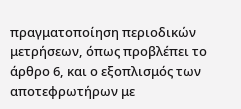πραγματοποίηση περιοδικών μετρήσεων, όπως προβλέπει το άρθρο 6, και ο εξοπλισμός των αποτεφρωτήρων με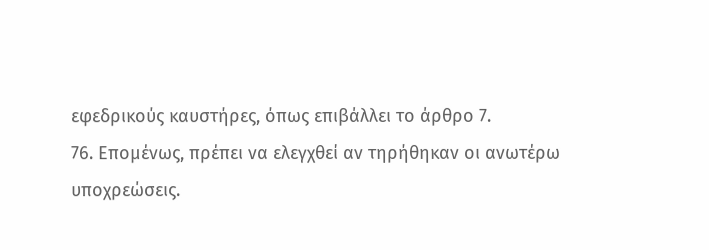εφεδρικούς καυστήρες, όπως επιβάλλει το άρθρο 7.
76. Επομένως, πρέπει να ελεγχθεί αν τηρήθηκαν οι ανωτέρω υποχρεώσεις.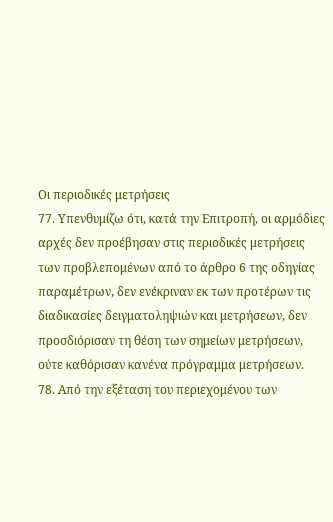Οι περιοδικές μετρήσεις
77. Υπενθυμίζω ότι, κατά την Επιτροπή, οι αρμόδιες αρχές δεν προέβησαν στις περιοδικές μετρήσεις των προβλεπομένων από το άρθρο 6 της οδηγίας παραμέτρων, δεν ενέκριναν εκ των προτέρων τις διαδικασίες δειγματοληψιών και μετρήσεων, δεν προσδιόρισαν τη θέση των σημείων μετρήσεων, ούτε καθόρισαν κανένα πρόγραμμα μετρήσεων.
78. Από την εξέταση του περιεχομένου των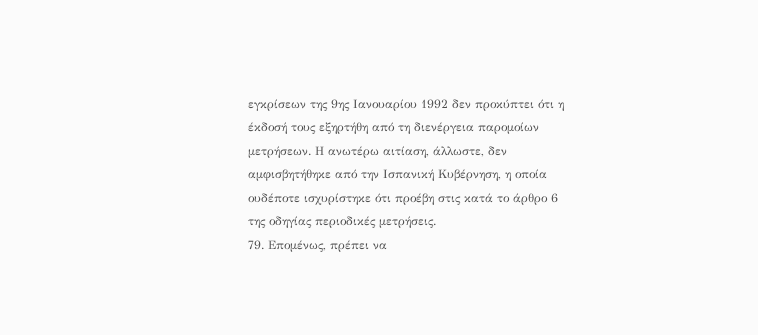εγκρίσεων της 9ης Ιανουαρίου 1992 δεν προκύπτει ότι η έκδοσή τους εξηρτήθη από τη διενέργεια παρομοίων μετρήσεων. Η ανωτέρω αιτίαση, άλλωστε, δεν αμφισβητήθηκε από την Ισπανική Κυβέρνηση, η οποία ουδέποτε ισχυρίστηκε ότι προέβη στις κατά το άρθρο 6 της οδηγίας περιοδικές μετρήσεις.
79. Επομένως, πρέπει να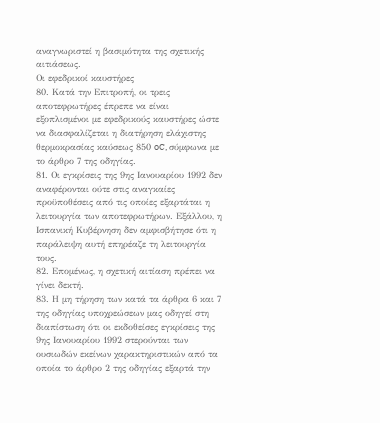αναγνωριστεί η βασιμότητα της σχετικής αιτιάσεως.
Οι εφεδρικοί καυστήρες
80. Κατά την Επιτροπή, οι τρεις αποτεφρωτήρες έπρεπε να είναι εξοπλισμένοι με εφεδρικούς καυστήρες ώστε να διασφαλίζεται η διατήρηση ελάχιστης θερμοκρασίας καύσεως 850 oC, σύμφωνα με το άρθρο 7 της οδηγίας.
81. Οι εγκρίσεις της 9ης Ιανουαρίου 1992 δεν αναφέρονται ούτε στις αναγκαίες προϋποθέσεις από τις οποίες εξαρτάται η λειτουργία των αποτεφρωτήρων. Εξάλλου, η Ισπανική Κυβέρνηση δεν αμφισβήτησε ότι η παράλειψη αυτή επηρέαζε τη λειτουργία τους.
82. Επομένως, η σχετική αιτίαση πρέπει να γίνει δεκτή.
83. Η μη τήρηση των κατά τα άρθρα 6 και 7 της οδηγίας υποχρεώσεων μας οδηγεί στη διαπίστωση ότι οι εκδοθείσες εγκρίσεις της 9ης Ιανουαρίου 1992 στερούνται των ουσιωδών εκείνων χαρακτηριστικών από τα οποία το άρθρο 2 της οδηγίας εξαρτά την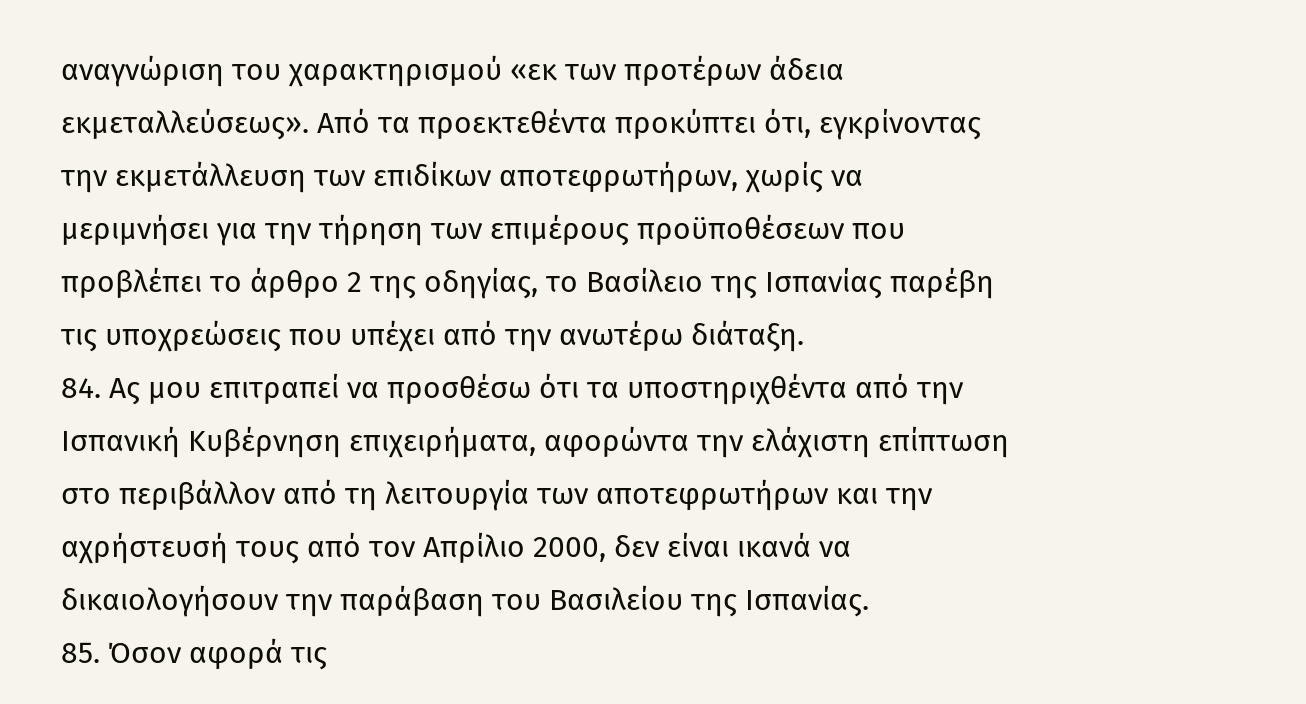αναγνώριση του χαρακτηρισμού «εκ των προτέρων άδεια εκμεταλλεύσεως». Από τα προεκτεθέντα προκύπτει ότι, εγκρίνοντας την εκμετάλλευση των επιδίκων αποτεφρωτήρων, χωρίς να μεριμνήσει για την τήρηση των επιμέρους προϋποθέσεων που προβλέπει το άρθρο 2 της οδηγίας, το Βασίλειο της Ισπανίας παρέβη τις υποχρεώσεις που υπέχει από την ανωτέρω διάταξη.
84. Ας μου επιτραπεί να προσθέσω ότι τα υποστηριχθέντα από την Ισπανική Κυβέρνηση επιχειρήματα, αφορώντα την ελάχιστη επίπτωση στο περιβάλλον από τη λειτουργία των αποτεφρωτήρων και την αχρήστευσή τους από τον Απρίλιο 2000, δεν είναι ικανά να δικαιολογήσουν την παράβαση του Βασιλείου της Ισπανίας.
85. Όσον αφορά τις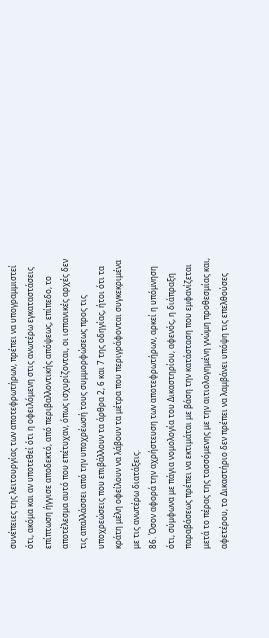συνέπειες της λειτουργίας των αποτεφρωτήρων, πρέπει να υπογραμμιστεί ότι, ακόμα και αν υποτεθεί ότι η οφειλόμενη στις ανωτέρω εγκαταστάσεις επίπτωση ήγγισε αποδεκτό, από περιβαλλοντικής απόψεως, επίπεδο, το αποτέλεσμα αυτό που επέτυχαν, όπως ισχυρίζονται, οι ισπανικές αρχές δεν τις απαλλάσσει από την υποχρέωσή τους συμμορφώσεως προς τις υποχρεώσεις που επιβάλλουν τα άρθρα 2, 6 και 7 της οδηγίας, ήτοι ότι τα κράτη μέλη οφείλουν να λάβουν τα μέτρα που περιγράφονται συγκεκριμένα με τις ανωτέρω διατάξεις.
86. Όσον αφορά την αχρήστευση των αποτεφρωτήρων, αρκεί η υπόμνηση ότι, σύμφωνα με πάγια νομολογία του Δικαστηρίου, αφενός, η διάπραξη παραβάσεως πρέπει να εκτιμάται με βάση την κατάσταση που εμφανίζεται μετά το πέρας της τασσόμενης με την αιτιολογημένη γνώμη προθεσμίας και, αφετέρου, το Δικαστήριο δεν πρέπει να λαμβάνει υπόψη τις επελθούσες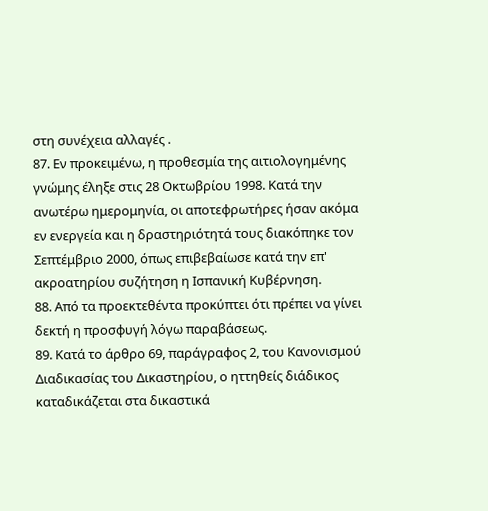στη συνέχεια αλλαγές .
87. Εν προκειμένω, η προθεσμία της αιτιολογημένης γνώμης έληξε στις 28 Οκτωβρίου 1998. Κατά την ανωτέρω ημερομηνία, οι αποτεφρωτήρες ήσαν ακόμα εν ενεργεία και η δραστηριότητά τους διακόπηκε τον Σεπτέμβριο 2000, όπως επιβεβαίωσε κατά την επ' ακροατηρίου συζήτηση η Ισπανική Κυβέρνηση.
88. Από τα προεκτεθέντα προκύπτει ότι πρέπει να γίνει δεκτή η προσφυγή λόγω παραβάσεως.
89. Κατά το άρθρο 69, παράγραφος 2, του Κανονισμού Διαδικασίας του Δικαστηρίου, ο ηττηθείς διάδικος καταδικάζεται στα δικαστικά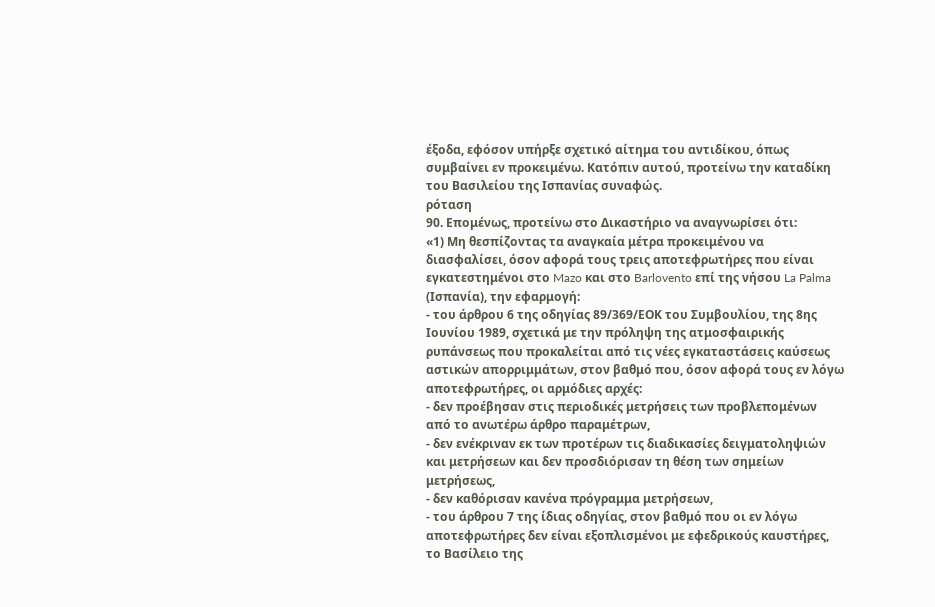έξοδα, εφόσον υπήρξε σχετικό αίτημα του αντιδίκου, όπως συμβαίνει εν προκειμένω. Κατόπιν αυτού, προτείνω την καταδίκη του Βασιλείου της Ισπανίας συναφώς.
ρόταση
90. Επομένως, προτείνω στο Δικαστήριο να αναγνωρίσει ότι:
«1) Μη θεσπίζοντας τα αναγκαία μέτρα προκειμένου να διασφαλίσει, όσον αφορά τους τρεις αποτεφρωτήρες που είναι εγκατεστημένοι στο Mazo και στο Barlovento επί της νήσου La Palma (Ισπανία), την εφαρμογή:
- του άρθρου 6 της οδηγίας 89/369/ΕΟΚ του Συμβουλίου, της 8ης Ιουνίου 1989, σχετικά με την πρόληψη της ατμοσφαιρικής ρυπάνσεως που προκαλείται από τις νέες εγκαταστάσεις καύσεως αστικών απορριμμάτων, στον βαθμό που, όσον αφορά τους εν λόγω αποτεφρωτήρες, οι αρμόδιες αρχές:
- δεν προέβησαν στις περιοδικές μετρήσεις των προβλεπομένων από το ανωτέρω άρθρο παραμέτρων,
- δεν ενέκριναν εκ των προτέρων τις διαδικασίες δειγματοληψιών και μετρήσεων και δεν προσδιόρισαν τη θέση των σημείων μετρήσεως,
- δεν καθόρισαν κανένα πρόγραμμα μετρήσεων,
- του άρθρου 7 της ίδιας οδηγίας, στον βαθμό που οι εν λόγω αποτεφρωτήρες δεν είναι εξοπλισμένοι με εφεδρικούς καυστήρες,
το Βασίλειο της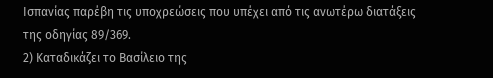Ισπανίας παρέβη τις υποχρεώσεις που υπέχει από τις ανωτέρω διατάξεις της οδηγίας 89/369.
2) Καταδικάζει το Βασίλειο της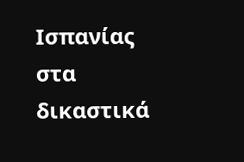Ισπανίας στα δικαστικά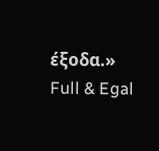έξοδα.»
Full & Egal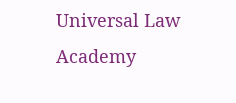Universal Law Academy